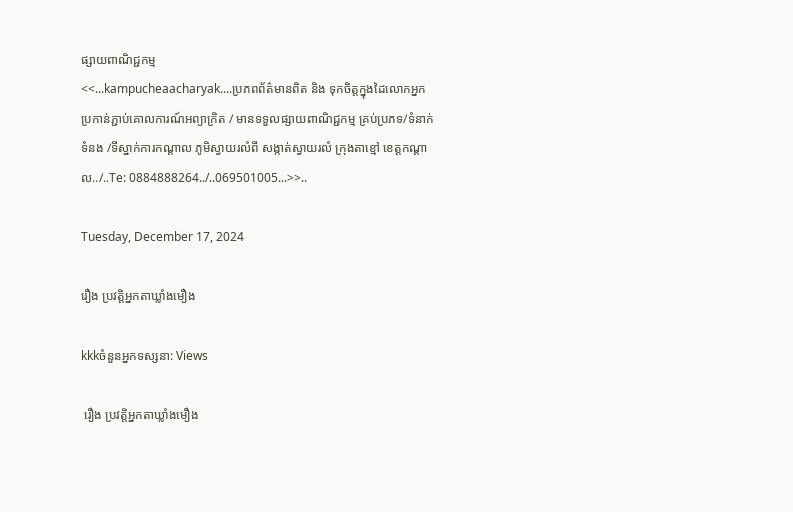ផ្សាយពាណិជ្ជកម្ម
<<...kampucheaacharyak....ប្រភពព័ត៌មានពិត និង ទុកចិត្តក្នុងដៃលោកអ្នក ប្រកាន់ភ្ជាប់គោលការណ៍អព្យាក្រិត / មានទទួលផ្សាយពាណិជ្ជកម្ម គ្រប់ប្រភទ/ទំនាក់ទំនង /ទីស្នាក់ការកណ្តាល ភូមិស្វាយរលំពី សង្កាត់ស្វាយរលំ ក្រុងតាខ្មៅ ខេត្តកណ្ដាល../..Te: 0884888264../..069501005...>>..

Tuesday, December 17, 2024

រឿង ប្រវត្តិអ្នកតាឃ្លាំងមឿង

kkkចំនួនអ្នកទស្សនា: Views

 រឿង ប្រវត្តិអ្នកតាឃ្លាំងមឿង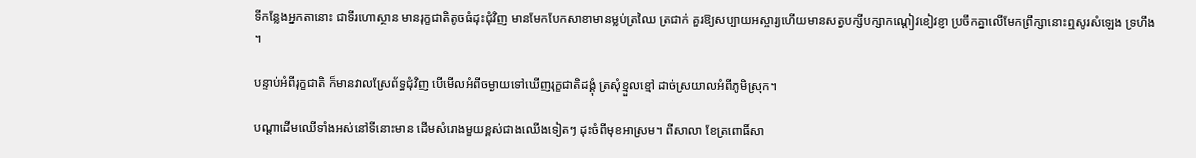ទីកន្លែងអ្នកតានោះ ជាទីរហោស្ថាន មានរុក្ខជាតិតូចធំដុះជុំវិញ មានមែកបែកសាខាមានម្លប់ត្រឈៃ ត្រជាក់ គួរឱ្យសប្បាយអស្ចារ្យហើយមានសត្វបក្សីបក្សាកណ្តៀវខៀវខ្ញា ប្រចឹកគ្នាលើមែកព្រឹក្សានោះឮសូរសំឡេង ទ្រហឹង ។

បន្ទាប់អំពីរុក្ខជាតិ ក៏មានវាលស្រែព័ទ្ធជុំវិញ បើមើលអំពីចម្ងាយទៅឃើញរុក្ខជាតិដង្គុំ ត្រសុំខ្មួលខ្មៅ ដាច់ស្រយាលអំពីភូមិស្រុក។

បណ្តាដើមឈើទាំងអស់នៅទីនោះមាន ដើមសំរោងមួយខ្ពស់ជាងឈើងទៀតៗ ដុះចំពីមុខអាស្រម។ ពីសាលា ខែត្រពោធិ៍សា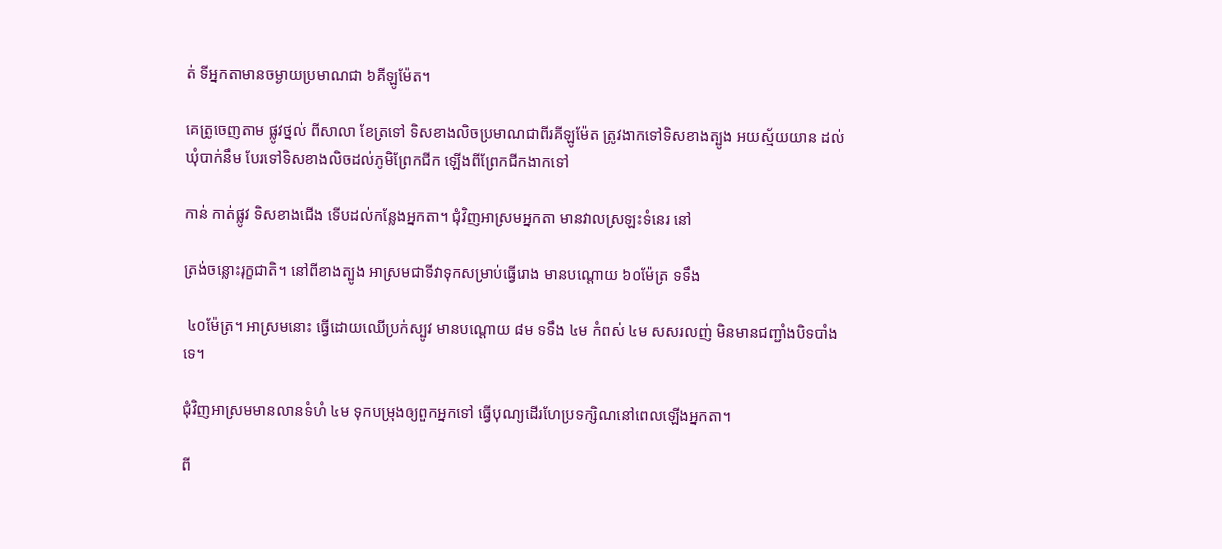ត់ ទីអ្នកតាមានចម្ងាយប្រមាណជា ៦គីឡូម៉ែត។

គេត្រូចេញតាម ផ្លូវថ្នល់ ពីសាលា ខែត្រទៅ ទិសខាងលិចប្រមាណជាពីរគីឡូម៉ែត ត្រូវងាកទៅទិសខាងត្បូង អយស្ម័យយាន ដល់ឃុំបាក់នឹម បែរទៅទិសខាងលិចដល់ភូមិព្រែកជីក ឡើងពីព្រែកជីកងាកទៅ

កាន់ កាត់ផ្លូវ ទិសខាងជើង ទើបដល់កន្លែងអ្នកតា។ ជុំវិញអាស្រមអ្នកតា មានវាលស្រឡះទំនេរ នៅ

ត្រង់ចន្លោះរុក្ខជាតិ។ នៅពីខាងត្បូង អាស្រមជាទីវាទុកសម្រាប់ធ្វើរោង មានបណ្តោយ ៦០ម៉ែត្រ ទទឹង

 ៤០ម៉ែត្រ។ អាស្រមនោះ ធ្វើដោយឈើប្រក់ស្បូវ មានបណ្តោយ ៨ម ទទឹង ៤ម កំពស់ ៤ម សសរលញ់ មិនមានជញ្ជាំងបិទបាំងទេ។

ជុំវិញអាស្រមមានលានទំហំ ៤ម ទុកបម្រុងឲ្យពួកអ្នកទៅ ធ្វើបុណ្យដើរហែប្រទក្សិណនៅពេលឡើងអ្នកតា។

ពី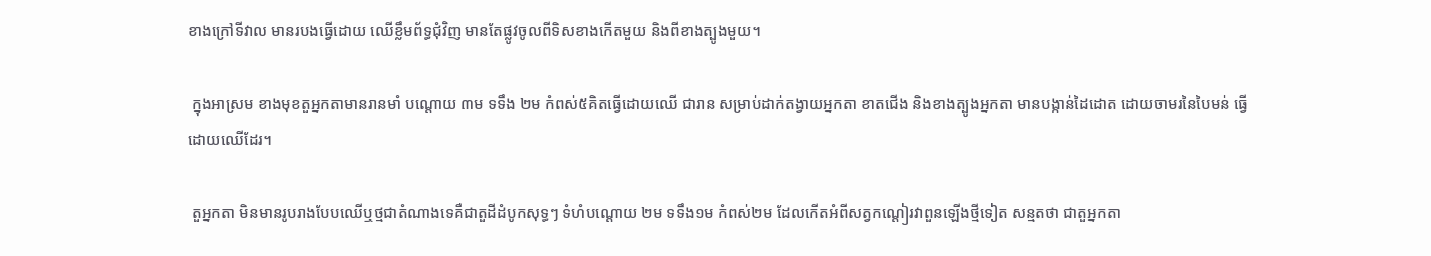ខាងក្រៅទីវាល មានរបងធ្វើដោយ ឈើខ្លឹមព័ទ្ធជុំវិញ មានតែផ្លូវចូលពីទិសខាងកើតមួយ និងពីខាងត្បូងមួយ។

 ក្នុងអាស្រម ខាងមុខតួអ្នកតាមានរានមាំ បណ្តោយ ៣ម ទទឹង ២ម កំពស់៥គិតធ្វើដោយឈើ ជារាន សម្រាប់ដាក់តង្វាយអ្នកតា ខាតជើង និងខាងត្បូងអ្នកតា មានបង្កាន់ដៃដោត ដោយចាមរនៃបៃមន់ ធ្វើដោយឈើដែរ។

 តួអ្នកតា មិនមានរូបរាងបែបឈើឬថ្មជាតំណាងទេគឺជាតួដីដំបូកសុទ្ធៗ ទំហំបណ្តោយ ២ម ទទឹង១ម កំពស់២ម ដែលកើតអំពីសត្វកណ្តៀរវាពួនឡើងថ្មីទៀត សន្មតថា ជាតួអ្នកតា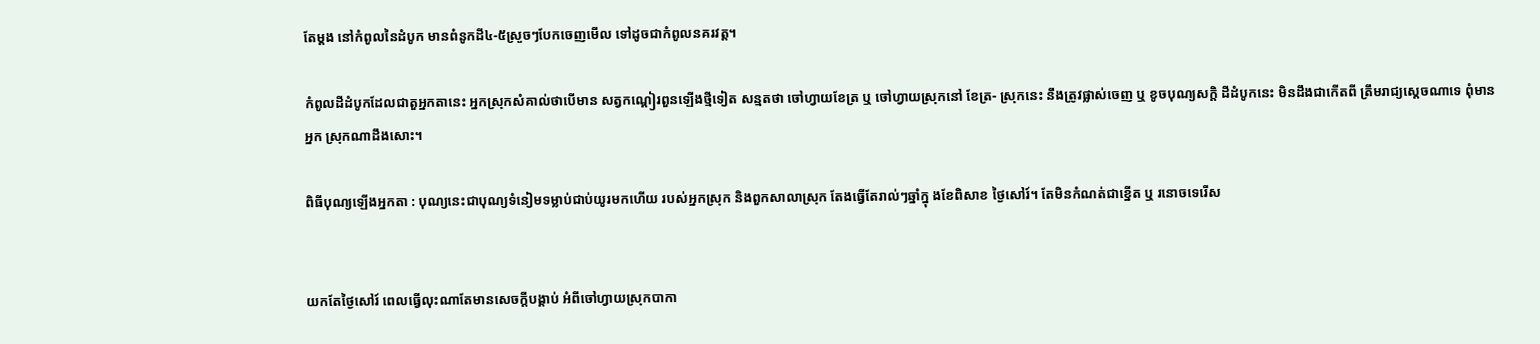តែម្តង នៅកំពូលនៃដំបូក មានពំនូកដី៤-៥ស្រួចៗបែកចេញមើល ទៅដូចជាកំពូលនគរវត្ត។

កំពូលដីដំបូកដែលជាតួអ្នកតានេះ អ្នកស្រុកសំគាល់ថាបើមាន សត្វកណ្តៀរពួនឡើងថ្មីទៀត សន្មតថា ចៅហ្វាយខែត្រ ឬ ចៅហ្វាយស្រុកនៅ ខែត្រ- ស្រុកនេះ នឹងត្រូវផ្លាស់ចេញ ឬ ខូចបុណ្យសក្តិ ដីដំបូកនេះ មិនដឹងជាកើតពី ត្រឹមរាជ្យស្តេចណាទេ ពុំមានអ្នក ស្រុកណាដឹងសោះ។

ពិធីបុណ្យឡើងអ្នកតា : បុណ្យនេះជាបុណ្យទំនៀមទម្លាប់ជាប់យូរមកហើយ របស់អ្នកស្រុក និងពួកសាលាស្រុក តែងធ្វើតែរាល់ៗឆ្នាំក្នុ ងខែពិសាខ ថ្ងៃសៅរ៍។ តែមិនកំណត់ជាខ្នើត ឬ រនោចទេរើស


យកតែថ្ងៃសៅរ៍ ពេលធ្វើលុះណាតែមានសេចក្តីបង្គាប់ អំពីចៅហ្វាយស្រុកបាកា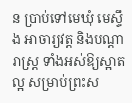ន ប្រាប់ទៅមេឃុំ មេស្ទឹង អាចារ្យវត្ត និងបណ្តារាស្ត្រ ទាំងអស់ឱ្យស្អាតល្អ សម្រាប់ព្រះស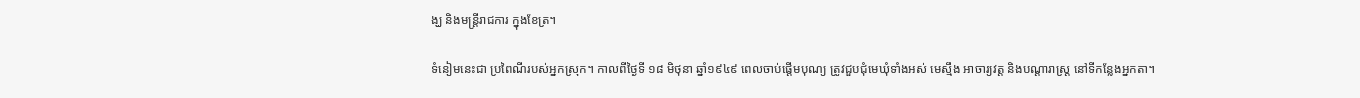ង្ឃ និងមន្ត្រីរាជការ ក្នុងខែត្រ។

ទំនៀមនេះជា ប្រពៃណីរបស់អ្នកស្រុក។ កាលពីថ្ងៃទី ១៨ មិថុនា ឆ្នាំ១៩៤៩ ពេលចាប់ផ្តើមបុណ្យ ត្រូវជួបជុំមេឃុំទាំងអស់ មេស្មឹង អាចារ្យវត្ត និងបណ្តារាស្ត្រ នៅទីកន្លែងអ្នកតា។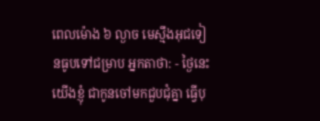ពេលម៉ោង ៦ ល្ងាច មេស្មឹងអុជទៀនធូបទៅជម្រាប អ្នកតាថា: - ថ្ងៃនេះ យើងខ្ញុំ ជាកូនចៅមកជួបជុំគ្នា ធ្វើបុ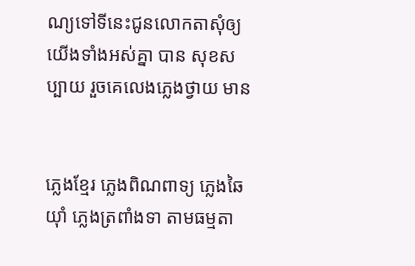ណ្យទៅទីនេះជូនលោកតាសុំឲ្យយើងទាំងអស់គ្នា បាន សុខសប្បាយ រួចគេលេងភ្លេងថ្វាយ មាន


ភ្លេងខ្មែរ ភ្លេងពិណពាទ្យ ភ្លេងឆៃយ៉ាំ ភ្លេងត្រពាំងទា តាមធម្មតា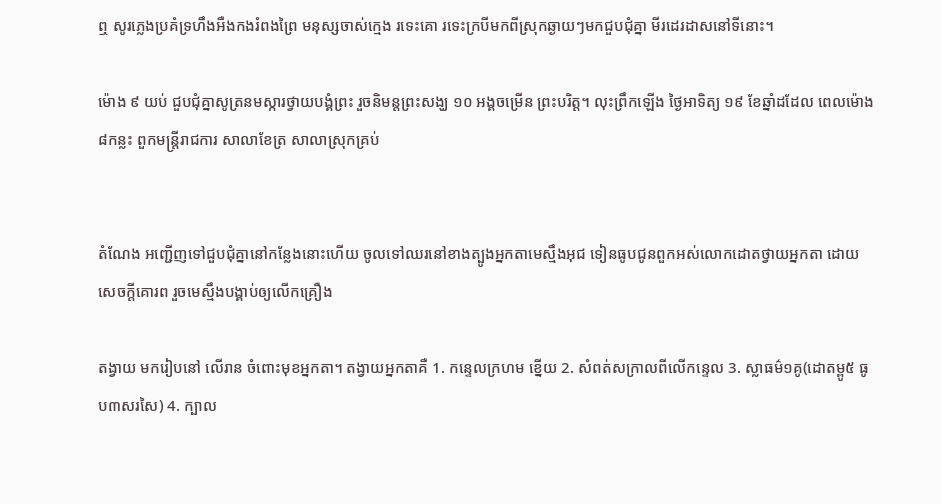ឮ សូរភ្លេងប្រគំទ្រហឹងអឺងកងរំពងព្រៃ មនុស្សចាស់ក្មេង រទេះគោ រទេះក្របីមកពីស្រុកឆ្ងាយៗមកជួបជុំគ្នា មីរដេរដាសនៅទីនោះ។

ម៉ោង ៩ យប់ ជួបជុំគ្នាសូត្រនមស្ការថ្វាយបង្គំព្រះ រួចនិមន្តព្រះសង្ឃ ១០ អង្គចម្រើន ព្រះបរិត្ត។ លុះព្រឹកឡើង ថ្ងៃអាទិត្យ ១៩ ខែឆ្នាំដដែល ពេលម៉ោង ៨កន្លះ ពួកមន្ត្រីរាជការ សាលាខែត្រ សាលាស្រុកគ្រប់


តំណែង អញ្ជើញទៅជួបជុំគ្នានៅកន្លែងនោះហើយ ចូលទៅឈរនៅខាងត្បូងអ្នកតាមេស្មឹងអុជ ទៀនធូបជូនពួកអស់លោកដោតថ្វាយអ្នកតា ដោយសេចក្តីគោរព រួចមេស្មឹងបង្គាប់ឲ្យលើកគ្រឿង

តង្វាយ មករៀបនៅ លើរាន ចំពោះមុខអ្នកតា។ តង្វាយអ្នកតាគឺ 1. កន្ទេលក្រហម ខ្នើយ 2. សំពត់សក្រាលពីលើកន្ទេល 3. ស្លាធម៌១គូ(ដោតម្ពូ៥ ធូប៣សរសៃ) 4. ក្បាល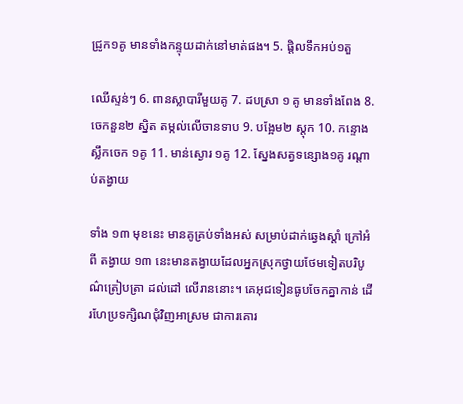ជ្រូក១គូ មានទាំងកន្ទុយដាក់នៅមាត់ផង។ 5. ផ្តិលទឹកអប់១តួ

ឈើស្ទន់ៗ 6. ពានស្លាបារីមួយគូ 7. ដបស្រា ១ គូ មានទាំងពែង 8. ចេកនួន២ ស្និត តម្កល់លើចានទាប 9. បង្អែម២ ស្តុក 10. កន្ទោងស្លឹកចេក ១គូ 11. មាន់ស្ងោរ ១គូ 12. ស្នែងសត្វទន្សោង១គូ រណ្តាប់តង្វាយ

ទាំង ១៣ មុខនេះ មានគូគ្រប់ទាំងអស់ សម្រាប់ដាក់ឆ្វេងស្តាំ ក្រៅអំពី តង្វាយ ១៣ នេះមានតង្វាយដែលអ្នកស្រុកថ្វាយថែមទៀតបរិបូណ៌ត្រៀបត្រា ដល់ដៅ លើរាននោះ។ គេអុជទៀនធូបចែកគ្នាកាន់ ដើរហែប្រទក្សិណជុំវិញអាស្រម ជាការគោរ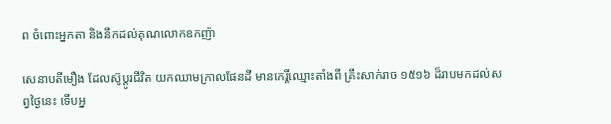ព ចំពោះអ្នកតា និងនឹកដល់គុណលោកឧកញ៉ា

សេនាបតីមឿង ដែលស៊ូប្តូរជីវិត យកឈាមក្រាលផែនដី មានកេរ្តិ៍ឈ្មោះតាំងពី គ្រឹះសាក់រាច ១៥១៦ ដ៏រាបមកដល់សព្វថ្ងៃនេះ ទើបអ្ន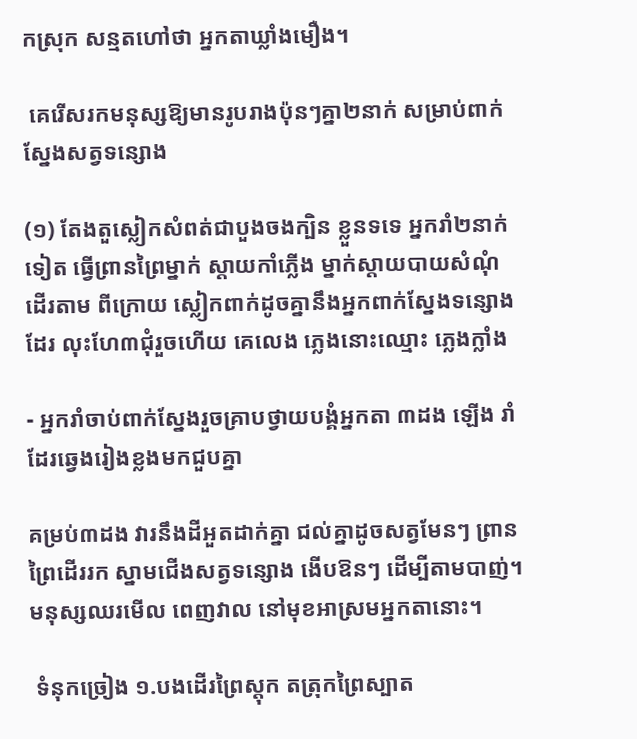កស្រុក សន្មតហៅថា អ្នកតាឃ្លាំងមឿង។

 គេរើសរកមនុស្សឱ្យមានរូបរាងប៉ុនៗគ្នា២នាក់ សម្រាប់ពាក់ ស្នែងសត្វទន្សោង

(១) តែងតួស្លៀកសំពត់ជាបួងចងក្បិន ខ្លួនទទេ អ្នករាំ២នាក់ទៀត ធ្វើព្រានព្រៃម្នាក់ ស្តាយកាំភ្លើង ម្នាក់ស្តាយបាយសំណុំដើរតាម ពីក្រោយ ស្លៀកពាក់ដូចគ្នានឹងអ្នកពាក់ស្នែងទន្សោងដែរ លុះហែ៣ជុំរួចហើយ គេលេង ភ្លេងនោះឈ្មោះ ភ្លេងក្លាំង

- អ្នករាំចាប់ពាក់ស្នែងរួចគ្រាបថ្វាយបង្គំអ្នកតា ៣ដង ឡើង រាំដែរឆ្វេងរៀងខ្លងមកជួបគ្នា

គម្រប់៣ដង វារនឹងដីអួតដាក់គ្នា ជល់គ្នាដូចសត្វមែនៗ ព្រានព្រៃដើររក ស្នាមជើងសត្វទន្សោង ងើបឱនៗ ដើម្បីតាមបាញ់។ មនុស្សឈរមើល ពេញវាល នៅមុខអាស្រមអ្នកតានោះ។

 ទំនុកច្រៀង ១.បងដើរព្រៃស្តុក តត្រុកព្រៃស្បាត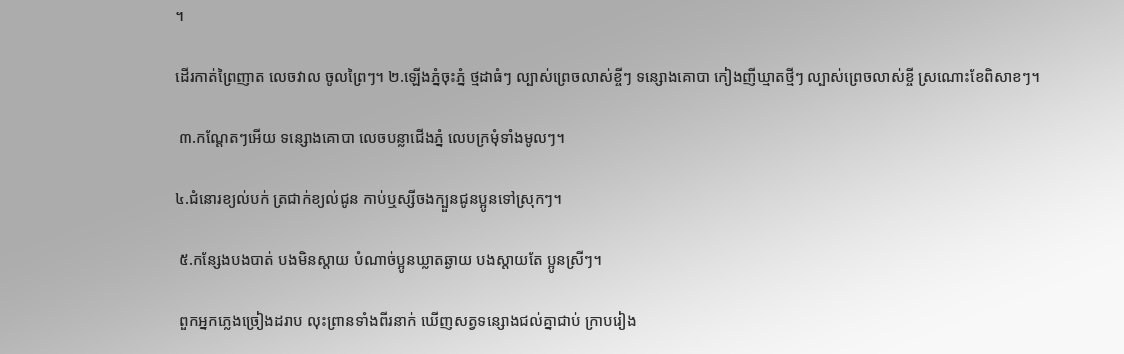។

ដើរកាត់ព្រៃញាត លេចវាល ចូលព្រៃៗ។ ២.ឡើងភ្នំចុះភ្នំ ថ្មដាធំៗ ល្បាស់ព្រេចលាស់ខ្ចីៗ ទន្សោងគោបា កៀងញីឃ្មាតថ្មីៗ ល្បាស់ព្រេចលាស់ខ្ចី ស្រណោះខែពិសាខៗ។

 ៣.កណ្តែតៗអើយ ទន្សោងគោបា លេចបន្លាជើងភ្នំ លេបក្រមុំទាំងមូលៗ។

៤.ជំនោរខ្យល់បក់ ត្រជាក់ខ្យល់ជូន កាប់ឬស្សីចងក្បួនជូនប្អូនទៅស្រុកៗ។

 ៥.កន្សែងបងបាត់ បងមិនស្តាយ បំណាច់ប្អូនឃ្លាតឆ្ងាយ បងស្តាយតែ ប្អូនស្រីៗ។

 ពួកអ្នកភ្លេងច្រៀងដរាប លុះព្រានទាំងពីរនាក់ ឃើញសត្វទន្សោងជល់គ្នាជាប់ ក្រាបរៀង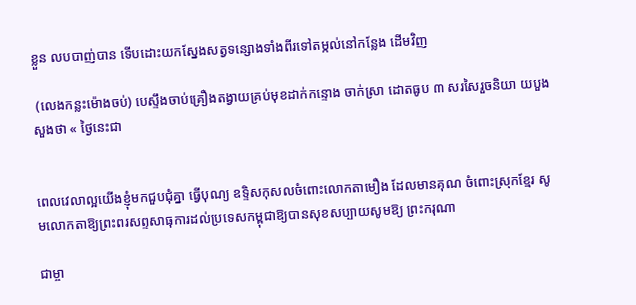ខ្លួន លបបាញ់បាន ទើបដោះយកស្នែងសត្វទន្សោងទាំងពីរទៅតម្កល់នៅកន្លែង ដើមវិញ

 (លេងកន្លះម៉ោងចប់) បេស្ទឹងចាប់គ្រឿងតង្វាយគ្រប់មុខដាក់កន្ទោង ចាក់ស្រា ដោតធូប ៣ សរសៃរួចនិយា យបួងសួងថា « ថ្ងៃនេះជា


ពេលវេលាល្អយើងខ្ញុំមកជួបជុំគ្នា ធ្វើបុណ្យ ឧទ្ទិសកុសលចំពោះលោកតាមឿង ដែលមានគុណ ចំពោះស្រុកខ្មែរ សូមលោកតាឱ្យព្រះពរសព្ទសាធុការដល់ប្រទេសកម្ពុជាឱ្យបានសុខសប្បាយសូមឱ្យ ព្រះករុណា

ជាម្ចា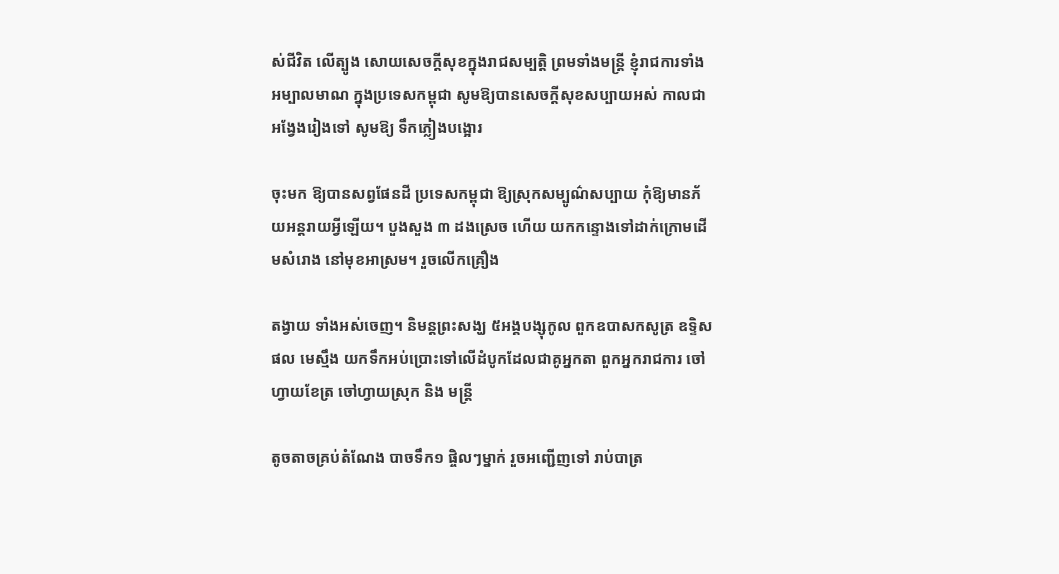ស់ជីវិត លើត្បូង សោយសេចក្តីសុខក្នុងរាជសម្បត្តិ ព្រមទាំងមន្ត្រី ខ្ញុំរាជការទាំងអម្បាលមាណ ក្នុងប្រទេសកម្ពុជា សូមឱ្យបានសេចក្តីសុខសប្បាយអស់ កាលជាអង្វែងរៀងទៅ សូមឱ្យ ទឹកភ្លៀងបង្អោរ

ចុះមក ឱ្យបានសព្វផែនដី ប្រទេសកម្ពុជា ឱ្យស្រុកសម្បូណ៌សប្បាយ កុំឱ្យមានភ័យអន្តរាយអ្វីឡើយ។ បួងសួង ៣ ដងស្រេច ហើយ យកកន្ទោងទៅដាក់ក្រោមដើមសំរោង នៅមុខអាស្រម។ រួចលើកគ្រឿង

តង្វាយ ទាំងអស់ចេញ។ និមន្តព្រះសង្ឃ ៥អង្គបង្សុកូល ពួកឧបាសកសូត្រ ឧទ្ទិសផល មេស្មឹង យកទឹកអប់ប្រោះទៅលើដំបូកដែលជាគូអ្នកតា ពួកអ្នករាជការ ចៅហ្វាយខែត្រ ចៅហ្វាយស្រុក និង មន្ត្រី

តូចតាចគ្រប់តំណែង បាចទឹក១ ផ្ចិលៗម្នាក់ រួចអញ្ជើញទៅ រាប់បាត្រ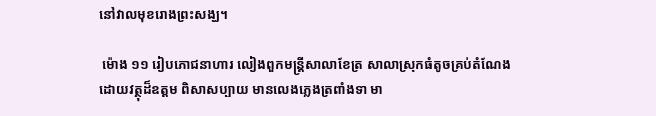នៅវាលមុខរោងព្រះសង្ឃ។

 ម៉ោង ១១ រៀបភោជនាហារ លៀងពួកមន្ត្រីសាលាខែត្រ សាលាស្រុកធំតូចគ្រប់តំណែងដោយវត្ថុដ៏ឧត្តម ពិសាសប្បាយ មានលេងភ្លេងត្រពាំងទា មា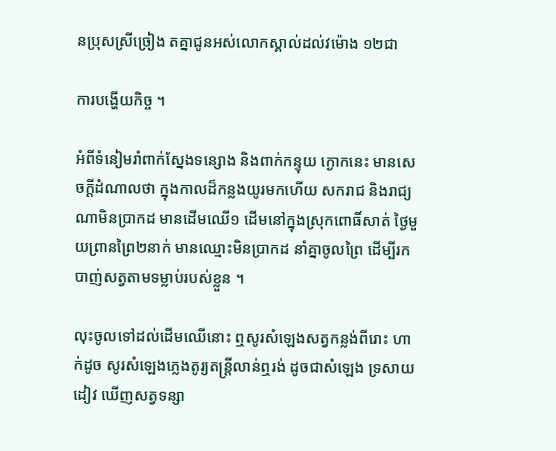នប្រុសស្រីច្រៀង តគ្នាជូនអស់លោកស្គាល់ដល់វម៉ោង ១២ជា

ការបង្ហើយកិច្ច ។

អំពីទំនៀមរាំពាក់ស្នែងទន្សោង និងពាក់កន្ទុយ ក្ងោកនេះ មានសេចក្តីដំណាលថា ក្នុងកាលដ៏កន្លងយូរមកហើយ សករាជ និងរាជ្យណាមិនប្រាកដ មានដើមឈើ១ ដើមនៅក្នុងស្រុកពោធិ៍សាត់ ថ្ងៃមួយព្រានព្រៃ២នាក់ មានឈ្មោះមិនប្រាកដ នាំគ្នាចូលព្រៃ ដើម្បីរកបាញ់សត្វតាមទម្លាប់របស់ខ្លួន ។

លុះចូលទៅដល់ដើមឈើនោះ ឮសូរសំឡេងសត្វកន្លង់ពីរោះ ហាក់ដូច សូរសំឡេងភ្លេងតូរ្យតន្ត្រីលាន់ឮរង់ ដូចជាសំឡេង ទ្រសាយដៀវ ឃើញសត្វទន្សា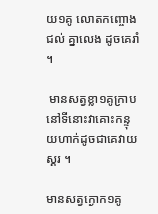យ១គូ លោតកញ្ចោងជល់ គ្នាលេង ដូចគេរាំ ។

 មានសត្វខ្លា១គូក្រាបនៅទីនោះវាគោះកន្ទុយហាក់ដូចជាគេវាយស្គរ ។

មានសត្វក្ងោក១គូ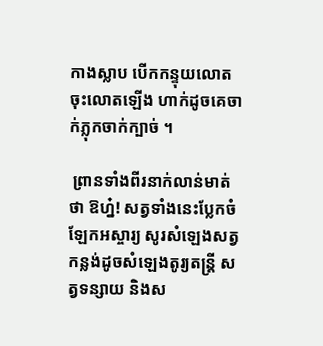កាងស្លាប បើកកន្ទុយលោតចុះលោតឡើង ហាក់ដូចគេចាក់ភ្លុកចាក់ក្បាច់ ។

 ព្រានទាំងពីរនាក់លាន់មាត់ថា ឱហ្ន៎! សត្វទាំងនេះប្លែកចំឡែកអស្ចារ្យ សូរសំឡេងសត្វកន្លង់ដូចសំឡេងតូរ្យតន្ត្រី សត្វទន្សាយ និងស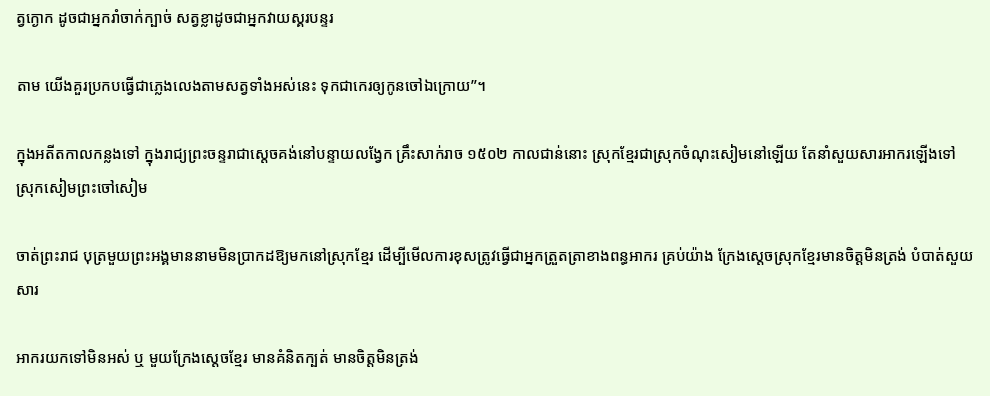ត្វក្ងោក ដូចជាអ្នករាំចាក់ក្បាច់ សត្វខ្លាដូចជាអ្នកវាយស្គរបន្ទរ

តាម យើងគួរប្រកបធ្វើជាភ្លេងលេងតាមសត្វទាំងអស់នេះ ទុកជាកេរឲ្យកូនចៅឯក្រោយ”។

ក្នុងអតីតកាលកន្លងទៅ ក្នុងរាជ្យព្រះចន្ទរាជាស្តេចគង់នៅបន្ទាយលង្វែក គ្រឹះសាក់រាច ១៥០២ កាលជាន់នោះ ស្រុកខ្មែរជាស្រុកចំណុះសៀមនៅឡើយ តែនាំសួយសារអាករឡើងទៅស្រុកសៀមព្រះចៅសៀម

ចាត់ព្រះរាជ បុត្រមួយព្រះអង្គមាននាមមិនប្រាកដឱ្យមកនៅស្រុកខ្មែរ ដើម្បីមើលការខុសត្រូវធ្វើជាអ្នកត្រួតត្រាខាងពន្ធអាករ គ្រប់យ៉ាង ក្រែងស្តេចស្រុកខ្មែរមានចិត្តមិនត្រង់ បំបាត់សួយសារ

អាករយកទៅមិនអស់ ឬ មួយក្រែងស្តេចខ្មែរ មានគំនិតក្បត់ មានចិត្តមិនត្រង់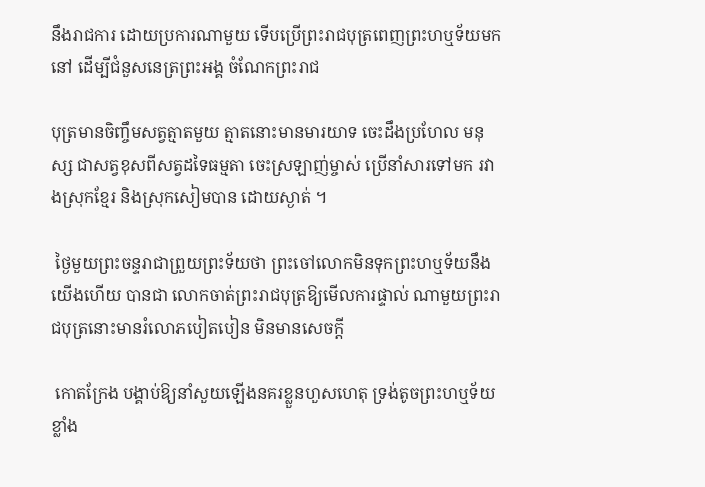នឹងរាជការ ដោយប្រការណាមួយ ទើបប្រើព្រះរាជបុត្រពេញព្រះហឬទ័យមកនៅ ដើម្បីជំនួសនេត្រព្រះអង្គ ចំណែកព្រះរាជ

បុត្រមានចិញ្ចឹមសត្វត្មាតមួយ ត្មាតនោះមានមារយាទ ចេះដឹងប្រហែល មនុស្ស ជាសត្វខុសពីសត្វដទៃធម្មតា ចេះស្រឡាញ់ម្ចាស់ ប្រើនាំសារទៅមក រវាងស្រុកខ្មែរ និងស្រុកសៀមបាន ដោយស្ងាត់ ។

 ថ្ងៃមួយព្រះចន្ទរាជាព្រួយព្រះទ័យថា ព្រះចៅលោកមិនទុកព្រះហឬទ័យនឹងយើងហើយ បានជា លោកចាត់ព្រះរាជបុត្រឱ្យមើលការផ្ទាល់ ណាមួយព្រះរាជបុត្រនោះមានរំលោភបៀតបៀន មិនមានសេចក្តី

 កោតក្រែង បង្គាប់ឱ្យនាំសួយឡើងនគរខ្លួនហួសហេតុ ទ្រង់តូចព្រះហឬទ័យខ្លាំង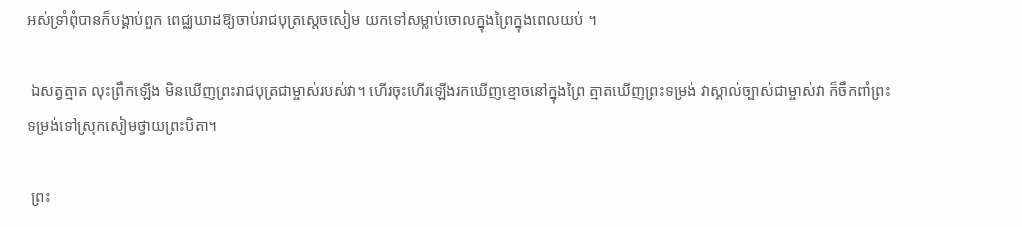អស់ទ្រាំពុំបានក៏បង្គាប់ពួក ពេជ្ឈឃាដឱ្យចាប់រាជបុត្រស្ដេចសៀម យកទៅសម្លាប់ចោលក្នុងព្រៃក្នុងពេលយប់ ។

 ឯសត្វត្មាត លុះព្រឹកឡើង មិនឃើញព្រះរាជបុត្រជាម្ចាស់របស់វា។ ហើរចុះហើរឡើងរកឃើញខ្មោចនៅក្នុងព្រៃ ត្មាតឃើញព្រះទម្រង់ វាស្គាល់ច្បាស់ជាម្ចាស់វា ក៏ចឹកពាំព្រះទម្រង់ទៅស្រុកសៀមថ្វាយព្រះបិតា។

 ព្រះ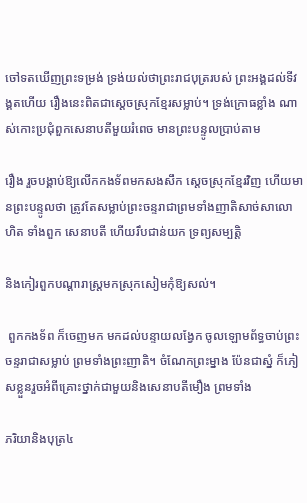ចៅទតឃើញព្រះទម្រង់ ទ្រង់យល់ថាព្រះរាជបុត្ររបស់ ព្រះអង្គដល់ទីវង្គតហើយ រឿងនេះពិតជាស្តេចស្រុកខ្មែរសម្លាប់។ ទ្រង់ក្រោធខ្លាំង ណាស់កោះប្រជុំពួកសេនាបតីមួយរំពេច មានព្រះបន្ទូលប្រាប់តាម

រឿង រួចបង្គាប់ឱ្យលើកកងទ័ពមកសងសឹក ស្តេចស្រុកខ្មែរវិញ ហើយមានព្រះបន្ទូលថា ត្រូវតែសម្លាប់ព្រះចន្ទរាជាព្រមទាំងញាតិសាច់សាលោហិត ទាំងពួក សេនាបតី ហើយរឹបជាន់យក ទ្រព្យសម្បត្តិ

និងកៀរពួកបណ្តារាស្ត្រមកស្រុកសៀមកុំឱ្យសល់។

 ពួកកងទ័ព ក៏ចេញមក មកដល់បន្ទាយលង្វែក ចូលឡោមព័ទ្ធចាប់ព្រះចន្ទរាជាសម្លាប់ ព្រមទាំងព្រះញាតិ។ ចំណែកព្រះម្នាង ប៉ែនជាស្នំ ក៏ភៀសខ្លួនរួចអំពីគ្រោះថ្នាក់ជាមួយនិងសេនាបតីមឿង ព្រមទាំង

ភរិយានិងបុត្រ៤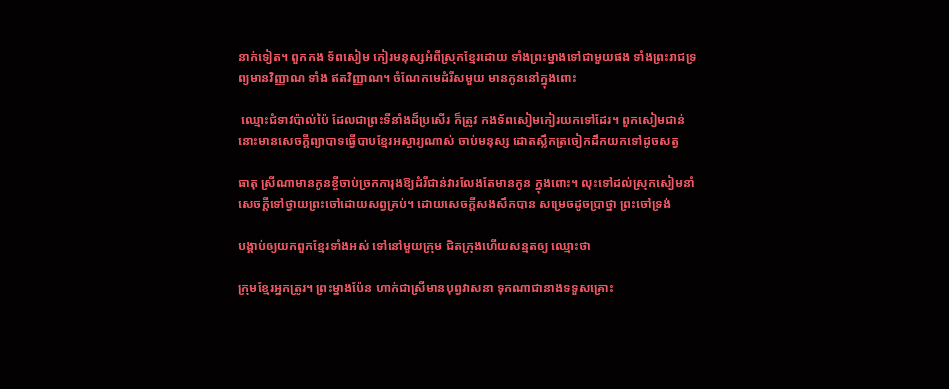នាក់ទៀត។ ពួកកង ទ័ពសៀម កៀរមនុស្សអំពីស្រុកខ្មែរដោយ ទាំងព្រះម្នាងទៅជាមួយផង ទាំងព្រះរាជទ្រព្យមានវិញ្ញាណ ទាំង ឥតវិញ្ញាណ។ ចំណែកមេដំរីសមួយ មានកូននៅក្នុងពោះ

 ឈ្មោះជំទាវប៉ាល់ប៉ៃ ដែលជាព្រះទីនាំងដ៏ប្រសើរ ក៏ត្រូវ កងទ័ពសៀមកៀរយកទៅដែរ។ ពួកសៀមជាន់នោះមានសេចក្តីព្យាបាទធ្វើបាបខ្មែរអស្ចារ្យណាស់ ចាប់មនុស្ស ដោតស្លឹកត្រចៀកដឹកយកទៅដូចសត្វ

ធាតុ ស្រីណាមានកូនខ្ចីចាប់ច្រកការុងឱ្យដំរីជាន់វារលែងតែមានកូន ក្នុងពោះ។ លុះទៅដល់ស្រុកសៀមនាំសេចក្តីទៅថ្វាយព្រះចៅដោយសព្វគ្រប់។ ដោយសេចក្តីសងសឹកបាន សម្រេចដូចប្រាថ្នា ព្រះចៅទ្រង់

បង្គាប់ឲ្យយកពួកខ្មែរទាំងអស់ ទៅនៅមួយក្រុម ជិតក្រុងហើយសន្មតឲ្យ ឈ្មោះថា

ក្រុមខ្មែរអ្នកត្រូរ។ ព្រះម្នាងប៉ែន ហាក់ជាស្រីមានបុព្វវាសនា ទុកណាជានាងទទួសគ្រោះ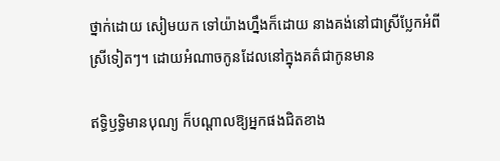ថ្នាក់ដោយ សៀមយក ទៅយ៉ាងហ្នឹងក៏ដោយ នាងគង់នៅជាស្រីប្លែកអំពីស្រីទៀតៗ។ ដោយអំណាចកូនដែលនៅក្នុងគត៌ជាកូនមាន

ឥទ្ធិឫទ្ធិមានបុណ្យ ក៏បណ្តាលឱ្យអ្នកផងជិតខាង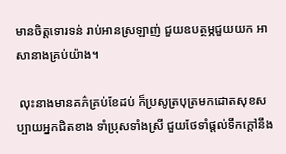មានចិត្តទោរទន់ រាប់អានស្រឡាញ់ ជួយឧបត្ថម្ភជួយយក អាសានាងគ្រប់យ៉ាង។

 លុះនាងមានគភ៌គ្រប់ខែដប់ ក៏ប្រសូត្របុត្រមកដោតសុខសប្បាយអ្នកជិតខាង ទាំប្រុសទាំងស្រី ជួយថែទាំផ្តល់ទឹកក្តៅនឹង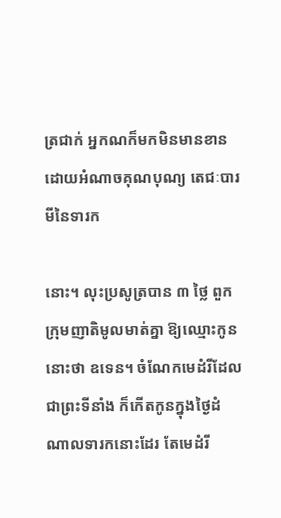ត្រជាក់ អ្នកណក៏មកមិនមានខាន ដោយអំណាចគុណបុណ្យ តេជៈបារមីនៃទារក

នោះ។ លុះប្រសូត្របាន ៣ ថ្លៃ ពួកក្រុមញាតិមូលមាត់គ្នា ឱ្យឈ្មោះកូននោះថា ឧទេន។ ចំណែកមេដំរីដែលជាព្រះទីនាំង ក៏កើតកូនក្នុងថ្ងៃដំ ណាលទារកនោះដែរ តែមេដំរី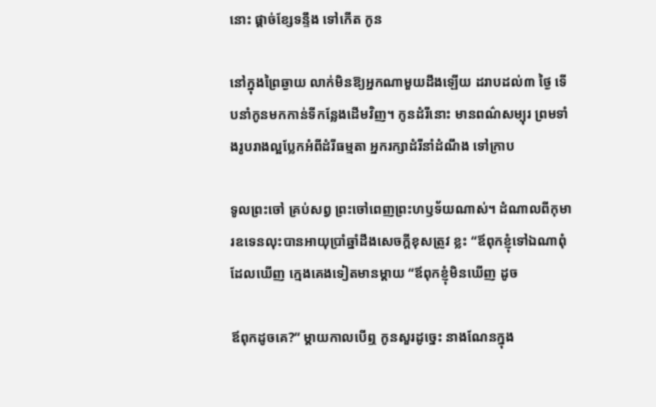នោះ ផ្តាច់ខ្សែទន្ទឹង ទៅកើត កូន

នៅក្នុងព្រៃឆ្ងាយ លាក់មិនឱ្យអ្នកណាមួយដឹងឡើយ ដរាបដល់៣ ថ្ងៃ ទើបនាំកូនមកកាន់ទីកន្លែងដើមវិញ។ កូនដំរីនោះ មានពណ៌សម្បុរ ព្រមទាំងរូបរាងល្អប្លែកអំពីដំរីធម្មតា អ្នករក្សាដំរីនាំដំណឹង ទៅក្រាប

ទូលព្រះចៅ គ្រប់សព្វ ព្រះចៅពេញព្រះហឫទ័យណាស់។ ដំណាលពីកុមារឧទេនលុះបានអាយុប្រាំឆ្នាំដឹងសេចក្តីខុសត្រូវ ខ្លះ “ឪពុកខ្ញុំទៅឯណាពុំដែលឃើញ ក្មេងគេងទៀតមានម្តាយ “ឪពុកខ្ញុំមិនឃើញ ដូច

ឪពុកដូចគេ?” ម្តាយកាលបើឮ កូនសួរដូច្នេះ នាងណែនក្នុង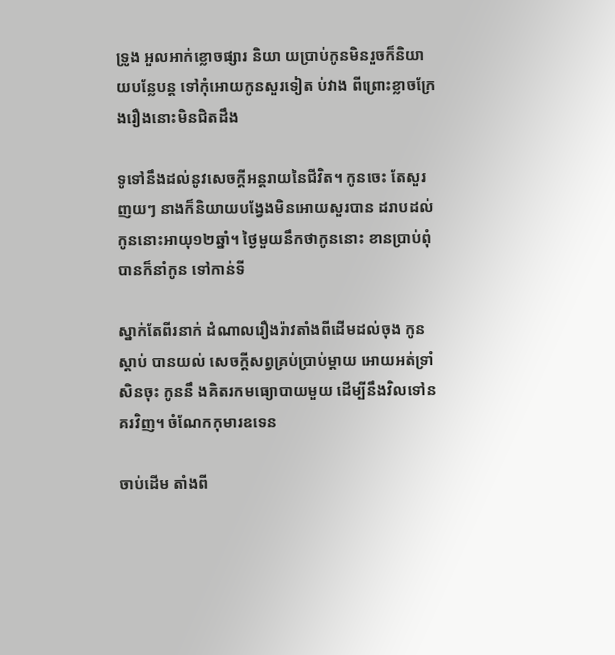ទ្រូង អួលអាក់ខ្លោចផ្សារ និយា យប្រាប់កូនមិនរួចក៏និយាយបន្លែបន្ត ទៅកុំអោយកូនសួរទៀត ប់វាង ពីព្រោះខ្លាចក្រែងរឿងនោះមិនជិតដឹង

ទូទៅនឹងដល់នូវសេចក្ដីអន្តរាយនៃជីវិត។ កូនចេះ តែសួរញយៗ នាងក៏និយាយបង្វែងមិនអោយសួរបាន ដរាបដល់កូននោះអាយុ១២ឆ្នាំ។ ថ្ងៃមួយនឹកថាកូននោះ ខានប្រាប់ពុំបានក៏នាំកូន ទៅកាន់ទី

ស្នាក់តែពីរនាក់ ដំណាលរឿងរ៉ាវតាំងពីដើមដល់ចុង កូនស្តាប់ បានយល់ សេចក្តីសព្វគ្រប់ប្រាប់ម្តាយ អោយអត់ទ្រាំសិនចុះ កូននឹ ងគិតរកមធ្យោបាយមួយ ដើម្បីនឹងវិលទៅនគរវិញ។ ចំណែកកុមារឧទេន

ចាប់ដើម តាំងពី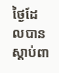ថ្ងៃដែលបានស្តាប់ពា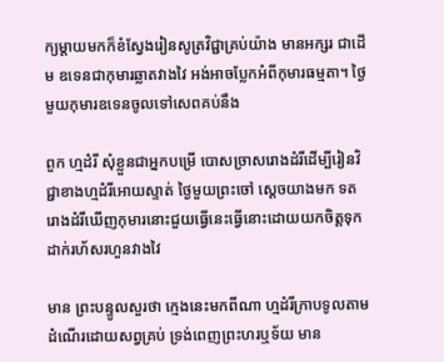ក្យម្តាយមកក៏ខំស្វែងរៀនសូត្រវិជ្ជាគ្រប់យ៉ាង មានអក្សរ ជាដើម ឧទេនជាកុមារឆ្លាតវាងវៃ អង់អាចប្លែកអំពីកុមារធម្មតា។ ថ្ងៃមួយកុមារឧទេនចូលទៅសេពគប់នឹង

ពួក ហ្មដំរី សុំខ្លួនជាអ្នកបម្រើ បោសច្រាសរោងដំរីដើម្បីរៀនវិជ្ជាខាងហ្មដំរីអោយស្ទាត់ ថ្ងៃមួយព្រះចៅ ស្តេចយាងមក ទតរោងដំរីឃើញកុមារនោះជួយធ្វើនេះធ្វើនោះដោយយកចិត្តទុកដាក់រហ័សរហួនវាងវៃ

មាន ព្រះបន្ទូលសួរថា ក្មេងនេះមកពីណា ហ្មដំរីក្រាបទូលតាមដំណើរដោយសព្វគ្រប់ ទ្រង់ពេញព្រះហរឬទ័យ មាន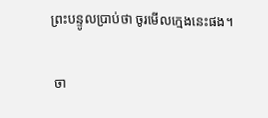ព្រះបន្ទូលប្រាប់ថា ចូរមើលក្មេងនេះផង។

 ចា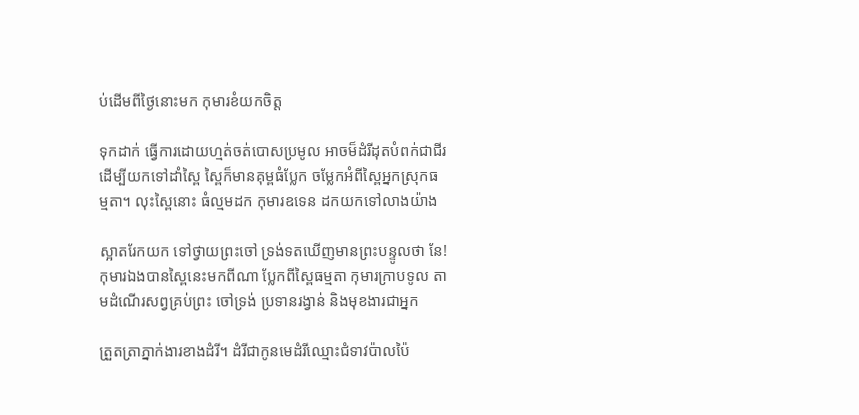ប់ដើមពីថ្ងៃនោះមក កុមារខំយកចិត្ត

ទុកដាក់ ធ្វើការដោយហ្មត់ចត់បោសប្រមូល អាចម៏ដំរីដុតបំពក់ជាជីរ ដើម្បីយកទៅដាំស្ពៃ ស្ពៃក៏មានគុម្ពធំប្លែក ចម្លែកអំពីស្ពៃអ្នកស្រុកធម្មតា។ លុះស្ពៃនោះ ធំល្មមដក កុមារឧទេន ដកយកទៅលាងយ៉ាង

ស្អាតរែកយក ទៅថ្វាយព្រះចៅ ទ្រង់ទតឃើញមានព្រះបន្ទូលថា នែ! កុមារឯងបានស្ពៃនេះមកពីណា ប្លែកពីស្ពៃធម្មតា កុមារក្រាបទូល តាមដំណើរសព្វគ្រប់ព្រះ ចៅទ្រង់ ប្រទានរង្វាន់ និងមុខងារជាអ្នក

ត្រួតត្រាភ្នាក់ងារខាងដំរី។ ដំរីជាកូនមេដំរីឈ្មោះជំទាវប៉ាលប៉ៃ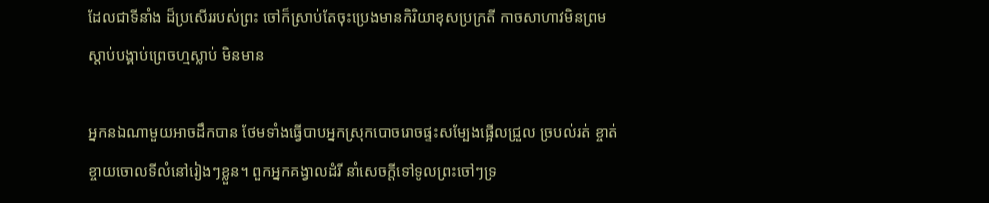ដែលជាទីនាំង ដ៏ប្រសើររបស់ព្រះ ចៅក៏ស្រាប់តែចុះប្រេងមានកិរិយាខុសប្រក្រតី កាចសាហាវមិនព្រមស្តាប់បង្គាប់ព្រេចហ្មស្លាប់ មិនមាន

អ្នកនឯណាមួយអាចដឹកបាន ថែមទាំងធ្វើបាបអ្នកស្រុកបោចរោចផ្ទះសម្បែងផ្អើលជ្រួល ច្របល់រត់ ខ្ចាត់ខ្ចាយចោលទីលំនៅរៀងៗខ្លួន។ ពួកអ្នកគង្វាលដំរី នាំសេចក្តីទៅទូលព្រះចៅៗទ្រ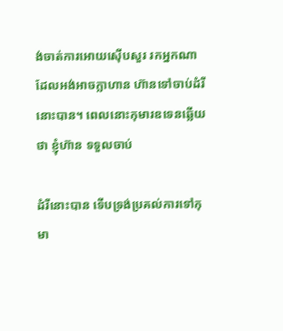ង់ចាត់ការអោយស៊ើបសួរ រកអ្នកណាដែលអង់អាចក្លាហាន ហ៊ានទៅចាប់ដំរីនោះបាន។ ពេលនោះកុមារឧទេនឆ្លើយថា ខ្ញុំហ៊ាន ទទួលចាប់

ដំរីនោះបាន ទើបទ្រង់ប្រគល់ការទៅកុមា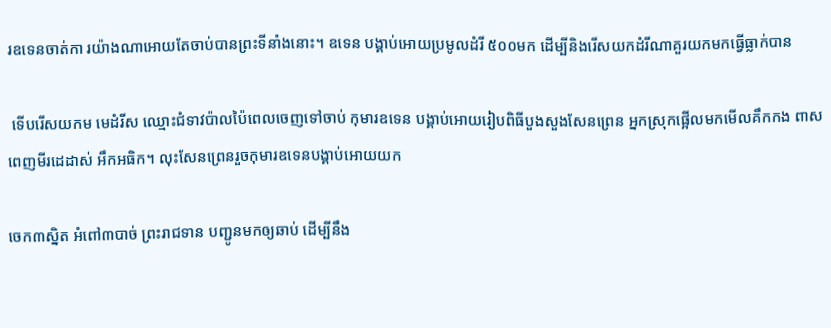រឧទេនចាត់កា រយ៉ាងណាអោយតែចាប់បានព្រះទីនាំងនោះ។ ឧទេន បង្គាប់អោយប្រមូលដំរី ៥០០មក ដើម្បីនិងរើសយកដំរីណាគួរយកមកធ្វើធ្លាក់បាន

 ទើបរើសយកម មេដំរីស ឈ្មោះជំទាវប៉ាលប៉ៃពេលចេញទៅចាប់ កុមារឧទេន បង្គាប់អោយរៀបពិធីបួងសួងសែនព្រេន អ្នកស្រុកផ្អើលមកមើលគឹកកង ពាសពេញមីរដេដាស់ អឹកអធិក។ លុះសែនព្រេនរួចកុមារឧទេនបង្គាប់អោយយក

ចេក៣ស្និត អំពៅ៣បាច់ ព្រះរាជទាន បញ្ជូនមកឲ្យឆាប់ ដើម្បីនឹង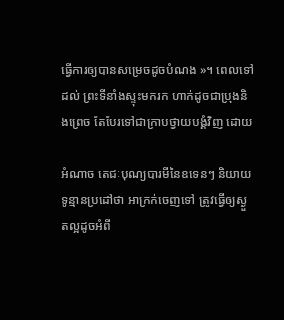ធ្វើការឲ្យបានសម្រេចដូចបំណង »។ ពេលទៅដល់ ព្រះទីនាំងស្ទុះមករក ហាក់ដូចជាប្រុងនិងព្រេច តែបែរទៅជាក្រាបថ្វាយបង្គំវិញ ដោយ

អំណាច តេជៈបុណ្យបារមីនៃឧទេនៗ និយាយទូន្មានប្រដៅថា អាក្រក់ចេញទៅ ត្រូវធ្វើឲ្យស្ងួតល្អដូចអំពី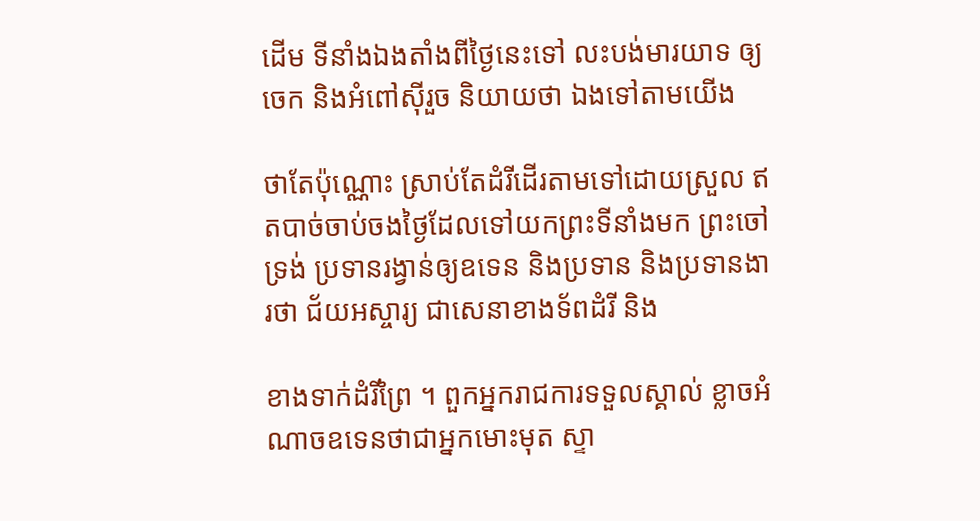ដើម ទីនាំងឯងតាំងពីថ្ងៃនេះទៅ លះបង់មារយាទ ឲ្យចេក និងអំពៅស៊ីរួច និយាយថា ឯងទៅតាមយើង

ថាតែប៉ុណ្ណោះ ស្រាប់តែដំរីដើរតាមទៅដោយស្រួល ឥតបាច់ចាប់ចងថ្ងៃដែលទៅយកព្រះទីនាំងមក ព្រះចៅទ្រង់ ប្រទានរង្វាន់ឲ្យឧទេន និងប្រទាន និងប្រទានងារថា ជ័យអស្ចារ្យ ជាសេនាខាងទ័ពដំរី និង

ខាងទាក់ដំរីព្រៃ ។ ពួកអ្នករាជការទទួលស្គាល់ ខ្លាចអំណាចឧទេនថាជាអ្នកមោះមុត ស្ទា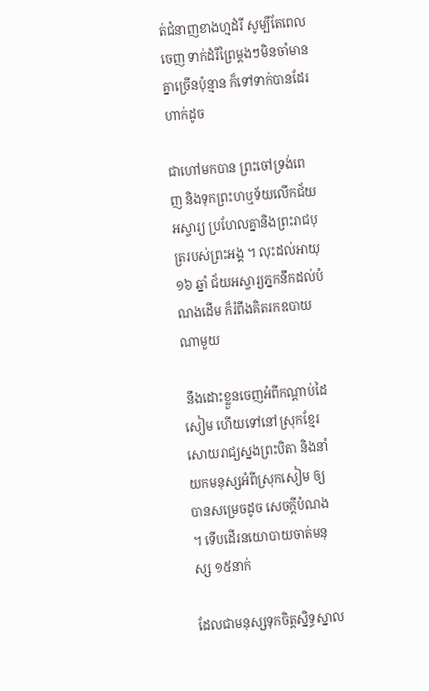ត់ជំនាញខាងហ្មដំរី សូម្បីតែពេលចេញ ទាក់ដំរីព្រៃម្តងៗមិនចាំមានគ្នាច្រើនប៉ុន្មាន ក៏ទៅទាក់បានដែរ ហាក់ដូច

ជាហៅមកបាន ព្រះចៅទ្រង់ពេញ និងទុកព្រះហឬទ័យលើកជ័យអស្ចារ្យ ប្រហែលគ្នានិងព្រះរាជបុត្ររបស់ព្រះអង្គ ។ លុះដល់អាយុ ១៦ ឆ្នាំ ជ័យអស្ចារ្យភ្នកនឹកដល់បំណងដើម ក៏រំពឹងគិតរកឧបាយណាមួយ

 នឹងដោះខ្លួនចេញអំពីកណ្តាប់ដៃសៀម ហើយទៅនៅស្រុកខ្មែរ សោយរាជ្យស្នងព្រះបិតា និងនាំយកមនុស្សអំពីស្រុកសៀម ឲ្យបានសម្រេចដូច សេចក្តីបំណង ។ ទើបដើរនយោបាយចាត់មនុស្ស ១៥នាក់

ដែលជាមនុស្សទុកចិត្តស្និទ្ធស្នាល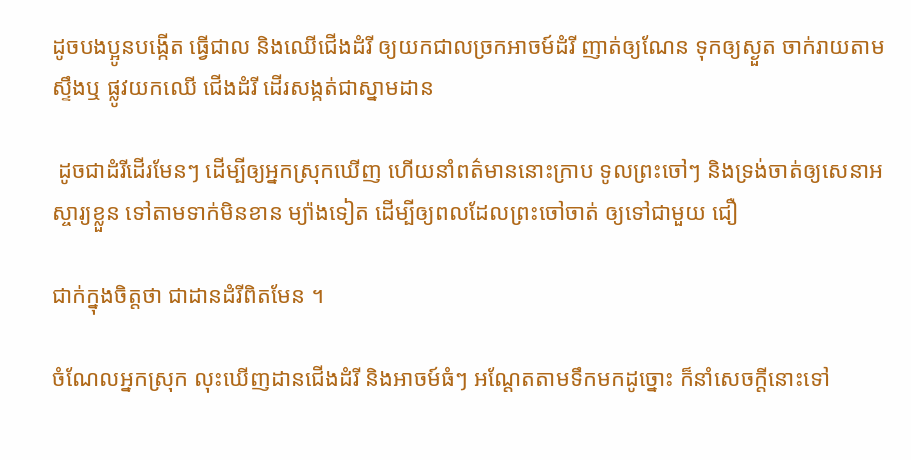ដូចបងប្អូនបង្កើត ធ្វើជាល និងឈើជើងដំរី ឲ្យយកជាលច្រកអាចម៍ដំរី ញាត់ឲ្យណែន ទុកឲ្យស្ងួត ចាក់រាយតាមស្ទឹងឬ ផ្លូវយកឈើ ជើងដំរី ដើរសង្កត់ជាស្នាមដាន

 ដូចជាដំរីដើរមែនៗ ដើម្បីឲ្យអ្នកស្រុកឃើញ ហើយនាំពត៌មាននោះក្រាប ទូលព្រះចៅៗ និងទ្រង់ចាត់ឲ្យសេនាអស្ចារ្យខ្លួន ទៅតាមទាក់មិនខាន ម្យ៉ាងទៀត ដើម្បីឲ្យពលដែលព្រះចៅចាត់ ឲ្យទៅជាមួយ ជឿ

ជាក់ក្នុងចិត្តថា ជាដានដំរីពិតមែន ។

ចំណែលអ្នកស្រុក លុះឃើញដានជើងដំរី និងអាចម៍ធំៗ អណ្តែតតាមទឹកមកដូច្នោះ ក៏នាំសេចក្តីនោះទៅ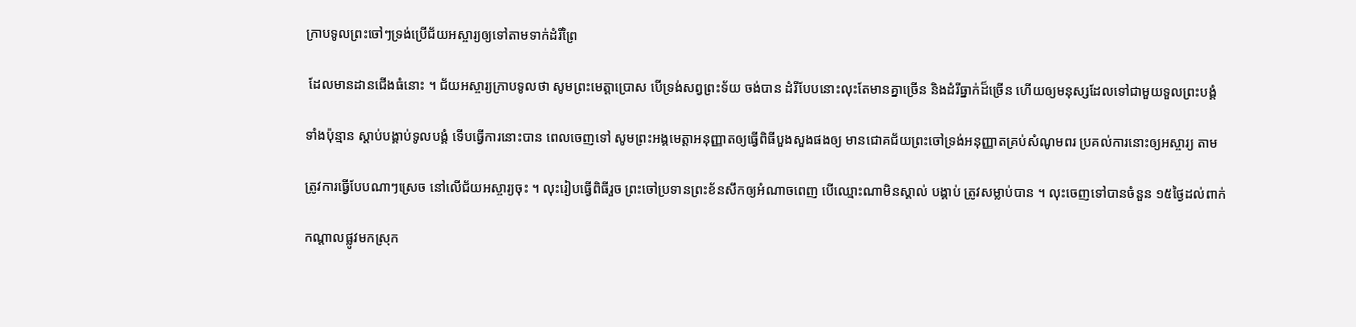ក្រាបទូលព្រះចៅៗទ្រង់ប្រើជ័យអស្ចារ្យឲ្យទៅតាមទាក់ដំរីព្រៃ

 ដែលមានដានជើងធំនោះ ។ ជ័យអស្ចារ្យក្រាបទូលថា សូមព្រះមេត្តាប្រោស បើទ្រង់សព្វព្រះទ័យ ចង់បាន ដំរីបែបនោះលុះតែមានគ្នាច្រើន និងដំរីធ្នាក់ដ៏ច្រើន ហើយឲ្យមនុស្សដែលទៅជាមួយទួលព្រះបង្គំ

ទាំងប៉ុន្មាន ស្តាប់បង្គាប់ទូលបង្គំ ទើបធ្វើការនោះបាន ពេលចេញទៅ សូមព្រះអង្គមេត្តាអនុញ្ញាតឲ្យធ្វើពិធីបួងសួងផងឲ្យ មានជោគជ័យព្រះចៅទ្រង់អនុញ្ញាតគ្រប់សំណូមពរ ប្រគល់ការនោះឲ្យអស្ចារ្យ តាម

ត្រូវការធ្វើបែបណាៗស្រេច នៅលើជ័យអស្ចារ្យចុះ ។ លុះរៀបធ្វើពិធីរួច ព្រះចៅប្រទានព្រះខ័នសឹកឲ្យអំណាចពេញ បើឈ្មោះណាមិនស្គាល់ បង្គាប់ ត្រូវសម្លាប់បាន ។ លុះចេញទៅបានចំនួន ១៥ថ្ងៃដល់ពាក់

កណ្តាលផ្លូវមកស្រុក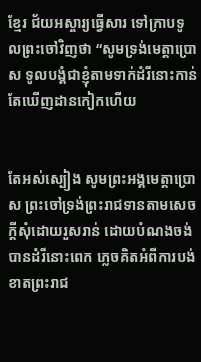ខ្មែរ ជ័យអស្ចារ្យធ្វើសារ ទៅក្រាបទូលព្រះចៅវិញថា “សូមទ្រង់មេត្តាប្រោស ទូលបង្គំជាខ្ញុំតាមទាក់ដំរីនោះកាន់តែឃើញដានកៀកហើយ


តែអស់ស្បៀង សូមព្រះអង្គមេត្តាប្រោស ព្រះចៅទ្រង់ព្រះរាជទានតាមសេចក្តីសុំដោយរួសរាន់ ដោយបំណងចង់ បានដំរីនោះពេក ភ្លេចគិតអំពីការបង់ខាតព្រះរាជ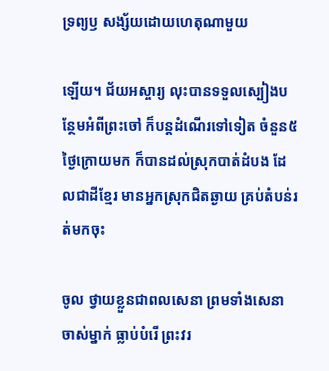ទ្រព្យឫ សង្ស័យដោយហេតុណាមួយ

ឡើយ។ ជ័យអស្ចារ្យ លុះបានទទួលស្បៀងបន្ថែមអំពីព្រះចៅ ក៏បន្តដំណើរទៅទៀត ចំនួន៥ ថ្ងៃក្រោយមក ក៏បានដល់ស្រុកបាត់ដំបង ដែលជាដីខ្មែរ មានអ្នកស្រុកជិតឆ្ងាយ គ្រប់តំបន់រត់មកចុះ

ចូល ថ្វាយខ្លួនជាពលសេនា ព្រមទាំងសេនាចាស់ម្នាក់ ធ្លាប់បំរើ ព្រះវរ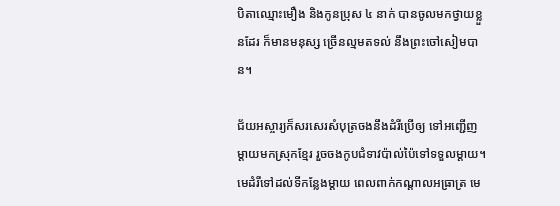បិតាឈ្មោះមឿង និងកូនប្រុស ៤ នាក់ បានចូលមកថ្វាយខ្លួនដែរ ក៏មានមនុស្ស ច្រើនល្មមតទល់ នឹងព្រះចៅសៀមបាន។

ជ័យអស្ចារ្យក៏សរសេរសំបុត្រចងនឹងដំរីប្រើឲ្យ ទៅអញ្ជើញម្តាយមកស្រុកខ្មែរ រួចចងកូបជំទាវប៉ាល់ប៉ៃទៅទទួលម្តាយ។ មេដំរីទៅដល់ទីកន្លែងម្តាយ ពេលពាក់កណ្តាលអធ្រាត្រ មេ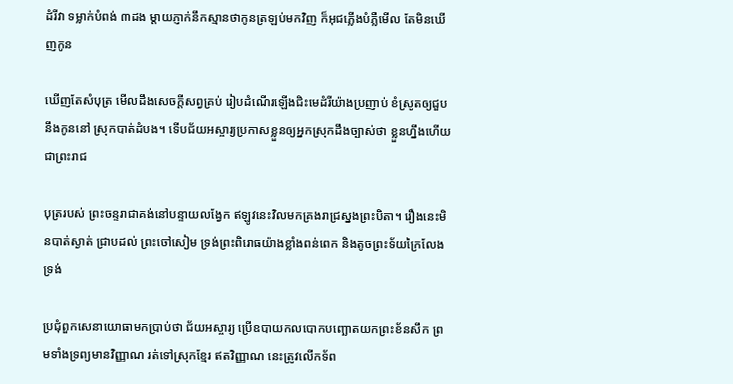ដំរីវា ទម្លាក់បំពង់ ៣ដង ម្តាយភ្ញាក់នឹកស្មានថាកូនត្រឡប់មកវិញ ក៏អុជភ្លើងបំភ្លឺមើល តែមិនឃើញកូន

ឃើញតែសំបុត្រ មើលដឹងសេចក្តីសព្វគ្រប់ រៀបដំណើរឡើងជិះមេដំរីយ៉ាងប្រញាប់ ខំស្រូតឲ្យជួបនឹងកូននៅ ស្រុកបាត់ដំបង។ ទើបជ័យអស្ចារ្យប្រកាសខ្លួនឲ្យអ្នកស្រុកដឹងច្បាស់ថា ខ្លួនហ្នឹងហើយជាព្រះរាជ

បុត្ររបស់ ព្រះចន្ទរាជាគង់នៅបន្ទាយលង្វែក ឥឡូវនេះវិលមកគ្រងរាជ្រស្នងព្រះបិតា។ រឿងនេះមិនបាត់ស្ងាត់ ជ្រាបដល់ ព្រះចៅសៀម ទ្រង់ព្រះពិរោធយ៉ាងខ្លាំងពន់ពេក និងតូចព្រះទ័យក្រៃលែង ទ្រង់

ប្រជុំពួកសេនាយោធាមកប្រាប់ថា ជ័យអស្ចារ្យ ប្រើឧបាយកលបោកបញ្ឆោតយកព្រះខ័នសឹក ព្រមទាំងទ្រព្យមានវិញ្ញាណ រត់ទៅស្រុកខ្មែរ ឥតវិញ្ញាណ នេះត្រូវលើកទ័ព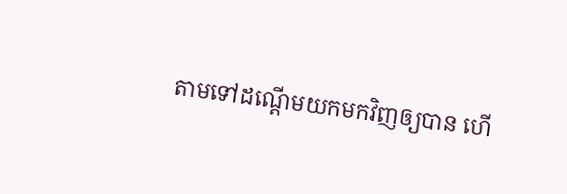តាមទៅដណ្តើមយកមកវិញឲ្យបាន ហើ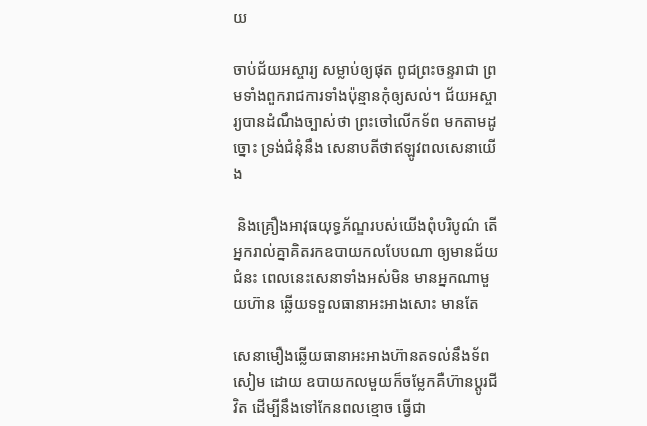យ

ចាប់ជ័យអស្ចារ្យ សម្លាប់ឲ្យផុត ពូជព្រះចន្ទរាជា ព្រមទាំងពួករាជការទាំងប៉ុន្មានកុំឲ្យសល់។ ជ័យអស្ចារ្យបានដំណឹងច្បាស់ថា ព្រះចៅលើកទ័ព មកតាមដូច្នោះ ទ្រង់ជំនុំនឹង សេនាបតីថាឥឡូវពលសេនាយើង

 និងគ្រឿងអាវុធយុទ្ធភ័ណ្ឌរបស់យើងពុំបរិបូណ៌ តើអ្នករាល់គ្នាគិតរកឧបាយកលបែបណា ឲ្យមានជ័យជំនះ ពេលនេះសេនាទាំងអស់មិន មានអ្នកណាមួយហ៊ាន ឆ្លើយទទួលធានាអះអាងសោះ មានតែ

សេនាមឿងឆ្លើយធានាអះអាងហ៊ានតទល់នឹងទ័ពសៀម ដោយ ឧបាយកលមួយក៏ចម្លែកគឺហ៊ានប្តូរជីវិត ដើម្បីនឹងទៅកែនពលខ្មោច ធ្វើជា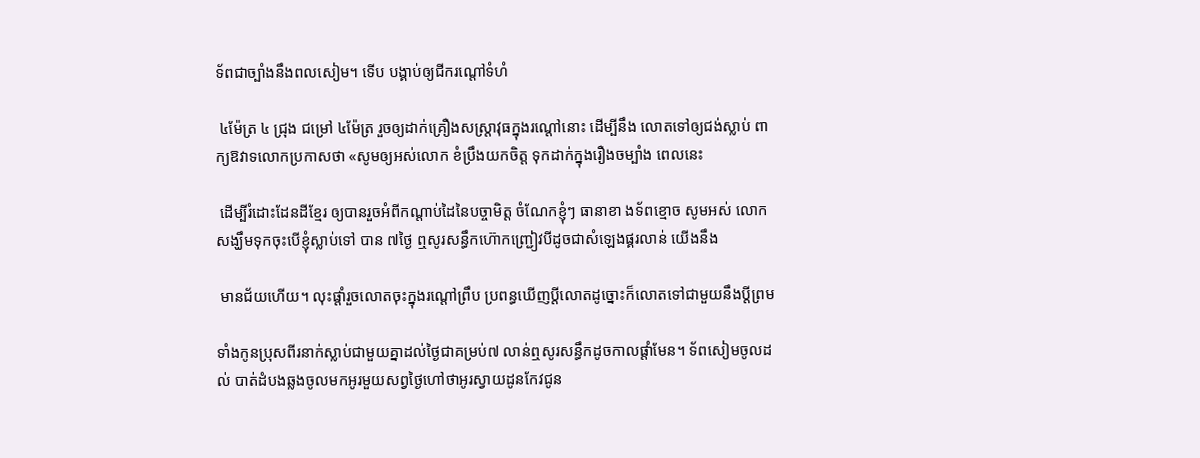ទ័ពជាច្បាំងនឹងពលសៀម។ ទើប បង្គាប់ឲ្យជីករណ្តៅទំហំ

 ៤ម៉ែត្រ ៤ ជ្រុង ជម្រៅ ៤ម៉ែត្រ រួចឲ្យដាក់គ្រឿងសស្ត្រាវុធក្នុងរណ្តៅនោះ ដើម្បីនឹង លោតទៅឲ្យជង់ស្លាប់ ពាក្យឱវាទលោកប្រកាសថា «សូមឲ្យអស់លោក ខំប្រឹងយកចិត្ត ទុកដាក់ក្នុងរឿងចម្បាំង ពេលនេះ

 ដើម្បីរំដោះដែនដីខ្មែរ ឲ្យបានរួចអំពីកណ្តាប់ដៃនៃបច្ចាមិត្ត ចំណែកខ្ញុំៗ ធានាខា ងទ័ពខ្មោច សូមអស់ លោកសង្ឃឹមទុកចុះបើខ្ញុំស្លាប់ទៅ បាន ៧ថ្ងៃ ឮសូរសន្ធឹកហ៊ោកញ្ជ្រៀវបីដូចជាសំឡេងផ្គរលាន់ យើងនឹង

 មានជ័យហើយ។ លុះផ្ដាំរួចលោតចុះក្នុងរណ្តៅព្រឹប ប្រពន្ធឃើញប្ដីលោតដូច្នោះក៏លោតទៅជាមួយនឹងប្តីព្រម

ទាំងកូនប្រុសពីរនាក់ស្លាប់ជាមួយគ្នាដល់ថ្ងៃជាគម្រប់៧ លាន់ឮសូរសន្ធឹកដូចកាលផ្តាំមែន។ ទ័ពសៀមចូលដល់ បាត់ដំបងឆ្លងចូលមកអូរមួយសព្វថ្ងៃហៅថាអូរស្វាយដូនកែវជូន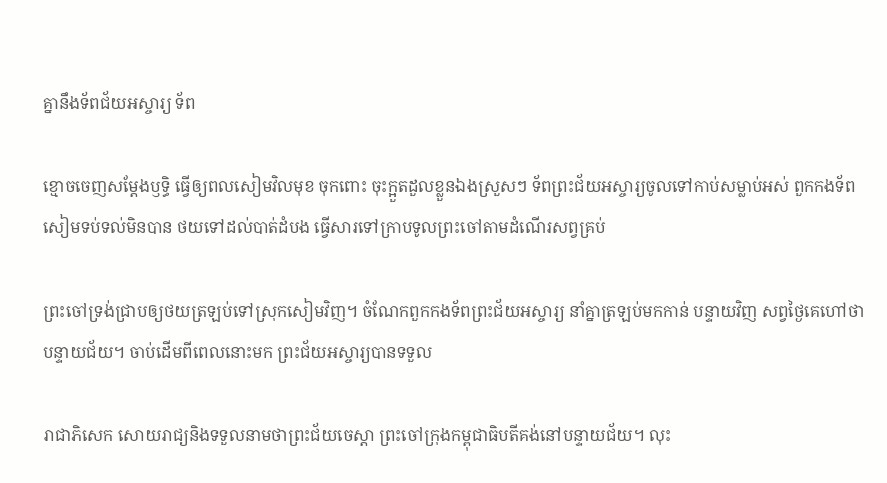គ្នានឹងទ័ពជ័យអស្ចារ្យ ទ័ព

ខ្មោចចេញសម្តែងឫទ្ធិ ធ្វើឲ្យពលសៀមវិលមុខ ចុកពោះ ចុះក្អួតដួលខ្លួនឯងស្រួសៗ ទ័ពព្រះជ័យអស្ចារ្យចូលទៅកាប់សម្លាប់អស់ ពួកកងទ័ពសៀមទប់ទល់មិនបាន ថយទៅដល់បាត់ដំបង ធ្វើសារទៅក្រាបទូលព្រះចៅតាមដំណើរសព្វគ្រប់

ព្រះចៅទ្រង់ជ្រាបឲ្យថយត្រឡប់ទៅស្រុកសៀមវិញ។ ចំណែកពួកកងទ័ពព្រះជ័យអស្ចារ្យ នាំគ្នាត្រឡប់មកកាន់ បន្ទាយវិញ សព្វថ្ងៃគេហៅថាបន្ទាយជ័យ។ ចាប់ដើមពីពេលនោះមក ព្រះជ័យអស្ចារ្យបានទទួល

រាជាភិសេក សោយរាជ្យនិងទទួលនាមថាព្រះជ័យចេស្តា ព្រះចៅក្រុងកម្ពុជាធិបតីគង់នៅបន្ទាយជ័យ។ លុះ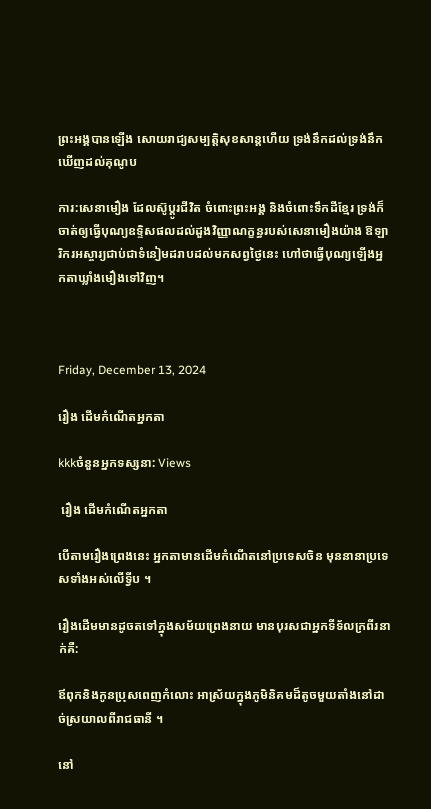ព្រះអង្គបានឡើង សោយរាជ្យសម្បត្តិសុខសាន្តហើយ ទ្រង់នឹកដល់ទ្រង់នឹកឃើញដល់គុណូប

ការ:សេនាមឿង ដែលស៊ូប្តូរជីវិត ចំពោះព្រះអង្គ និងចំពោះទឹកដីខ្មែរ ទ្រង់ក៏ចាត់ឲ្យធ្វើបុណ្យឧទ្ទិសផលដល់ដួងវិញ្ញាណក្ខន្ធរបស់សេនាមឿងយ៉ាង ឱឡារិករអស្ចារ្យជាប់ជាទំនៀមដរាបដល់មកសព្វថ្ងៃនេះ ហៅថាធ្វើបុណ្យឡើងអ្នកតាឃ្លាំងមឿងទៅវិញ។



Friday, December 13, 2024

រឿង ដើមកំណើតអ្នកតា

kkkចំនួនអ្នកទស្សនា: Views

 រឿង ដើមកំណើតអ្នកតា

បើតាមរឿងព្រេងនេះ អ្នកតាមានដើមកំណើតនៅប្រទេសចិន មុននានាប្រទេសទាំងអស់លើទ្វីប ។

រឿងដើមមានដូចតទៅក្នុងសម័យព្រេងនាយ មានបុរសជាអ្នកទីទ័លក្រពីរនាក់គឺ:

ឪពុកនិងកូនប្រុសពេញកំលោះ អាស្រ័យក្នុងភូមិនិគមដ៏តូចមួយតាំងនៅដាច់ស្រយាលពីរាជធានី ។

នៅ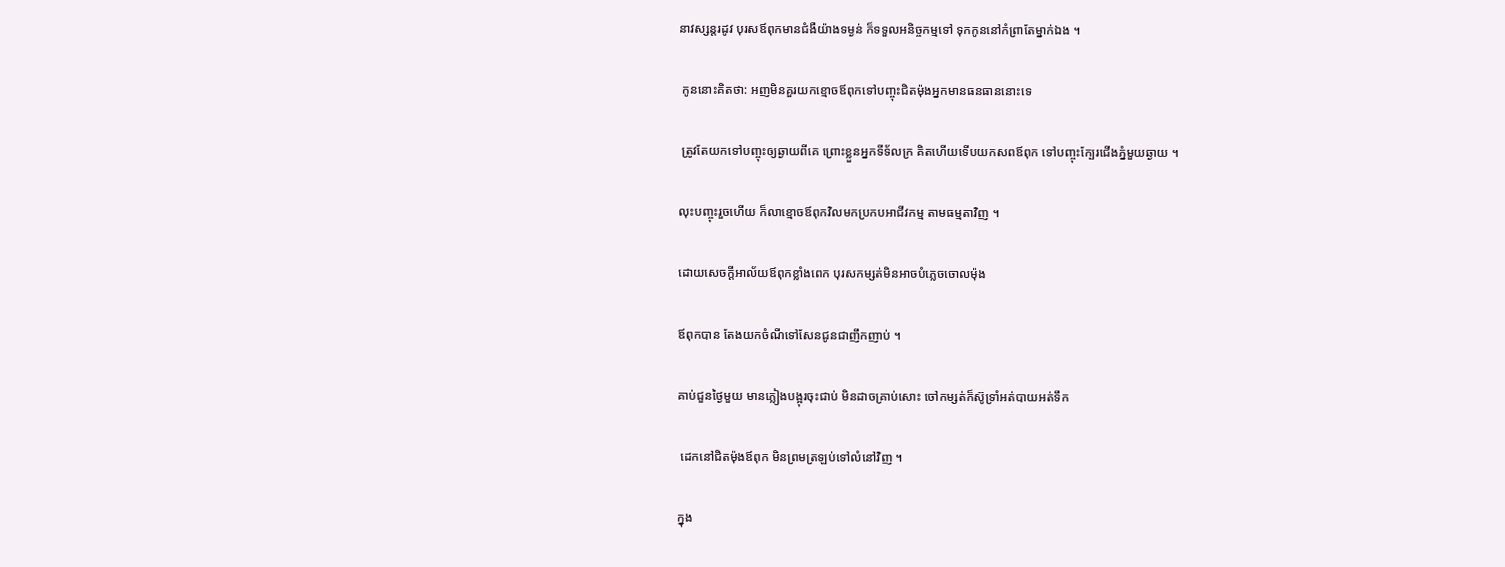នាវស្សន្តរដូវ បុរសឪពុកមានជំងឺយ៉ាងទម្ងន់ ក៏ទទួលអនិច្ចកម្មទៅ ទុកកូននៅកំព្រាតែម្នាក់ឯង ។

 កូននោះគិតថា: អញមិនគួរយកខ្មោចឪពុកទៅបញ្ចុះជិតម៉ុងអ្នកមានធនធាននោះទេ

 ត្រូវតែយកទៅបញ្ចុះឲ្យឆ្ងាយពីគេ ព្រោះខ្លួនអ្នកទីទ័លក្រ គិតហើយទើបយកសពឪពុក ទៅបញ្ចុះក្បែរជើងភ្នំមួយឆ្ងាយ ។

លុះបញ្ចុះរួចហើយ ក៏លាខ្មោចឪពុកវិលមកប្រកបអាជីវកម្ម តាមធម្មតាវិញ ។

ដោយសេចក្ដីអាល័យឪពុកខ្លាំងពេក បុរសកម្សត់មិនអាចបំភ្លេចចោលម៉ុង

ឪពុកបាន តែងយកចំណីទៅសែនជូនជាញឹកញាប់ ។

គាប់ជួនថ្ងៃមួយ មានភ្លៀងបង្អុរចុះជាប់ មិនដាចគ្រាប់សោះ ចៅកម្សត់ក៏ស៊ូទ្រាំអត់បាយអត់ទឹក

 ដេកនៅជិតម៉ុងឪពុក មិនព្រមត្រឡប់ទៅលំនៅវិញ ។

ក្នុង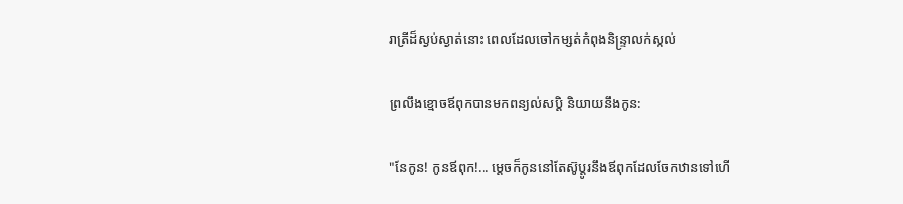រាត្រីដ៏ស្ងប់ស្ងាត់នោះ ពេលដែលចៅកម្សត់កំពុងនិន្ទ្រាលក់ស្កល់

ព្រលឹងខ្មោចឪពុកបានមកពន្យល់សប្ដិ និយាយនឹងកូន:

"នែកូន! កូនឪពុក!... ម្ដេចក៏កូននៅតែស៊ូប្ដូរនឹងឪពុកដែលចែកឋានទៅហើ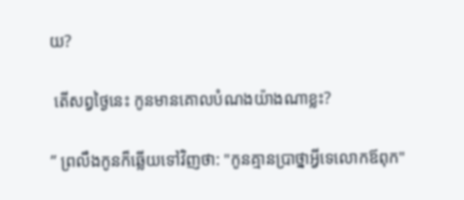យ?

 តើសព្វថ្ងៃនេះ កូនមានគោលបំណងយ៉ាងណាខ្លះ?

” ព្រលឹងកូនក៏ឆ្លើយទៅវិញថា: "កូនគ្មានប្រាថ្នាអ្វីទេលោកឪពុក"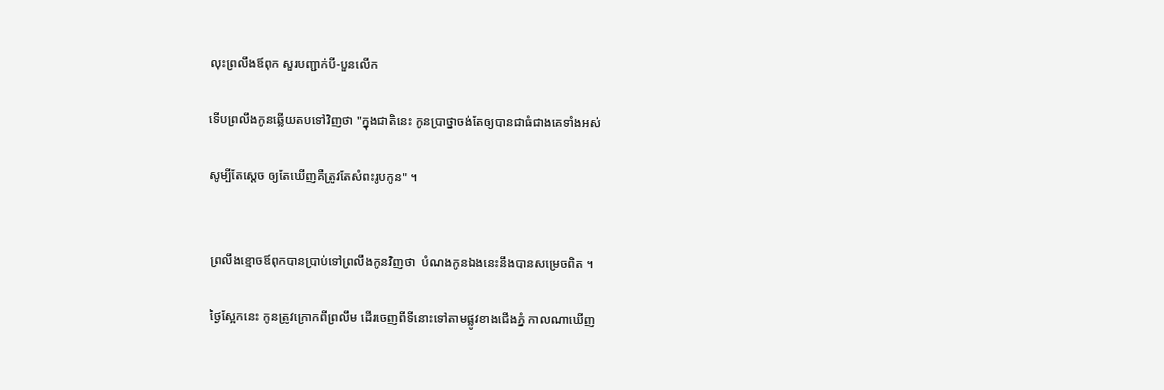លុះព្រលឹងឪពុក សួរបញ្ជាក់បី-បួនលើក

ទើបព្រលឹងកូនឆ្លើយតបទៅវិញថា "ក្នុងជាតិនេះ កូនប្រាថ្នាចង់តែឲ្យបានជាធំជាងគេទាំងអស់

សូម្បីតែស្ដេច ឲ្យតែឃើញគឺត្រូវតែសំពះរូបកូន" ។


 ព្រលឹងខ្មោចឪពុកបានប្រាប់ទៅព្រលឹងកូនវិញថា  បំណងកូនឯងនេះនឹងបានសម្រេចពិត ។

 ថ្ងៃស្អែកនេះ កូនត្រូវក្រោកពីព្រលឹម ដើរចេញពីទីនោះទៅតាមផ្លូវខាងជើងភ្នំ កាលណាឃើញ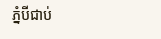ភ្នំបីជាប់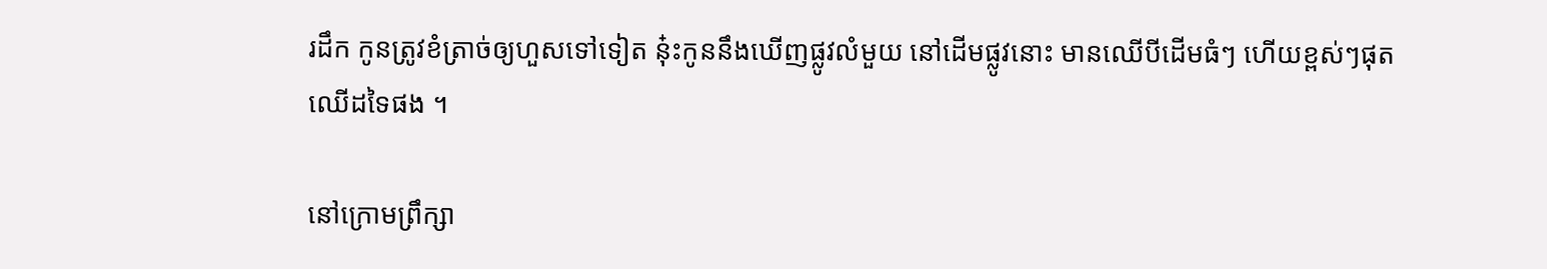រដឹក កូនត្រូវខំត្រាច់ឲ្យហួសទៅទៀត នុ៎ះកូននឹងឃើញផ្លូវលំមួយ នៅដើមផ្លូវនោះ មានឈើបីដើមធំៗ ហើយខ្ពស់ៗផុតឈើដទៃផង ។

នៅក្រោមព្រឹក្សា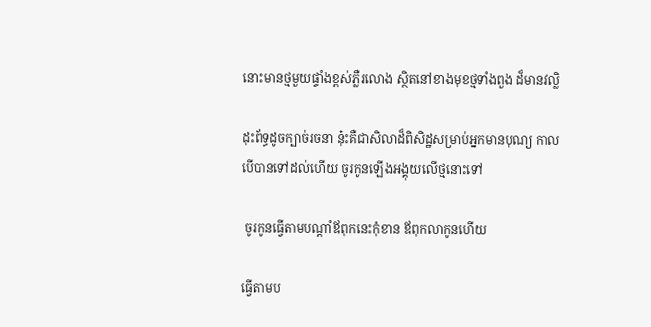នោះមានថ្មមួយផ្ទាំងខ្ពស់ភ្លឺរលោង ស្ថិតនៅខាងមុខថ្មទាំងពួង ដ៏មានវល្លិ

ដុះព័ទ្ធដូចក្បាច់រចនា នុ៎ះគឺជាសិលាដ៏ពិសិដ្ឋសម្រាប់អ្នកមានបុណ្យ កាលបើបានទៅដល់ហើយ ចូរកូនឡើងអង្គុយលើថ្មនោះទៅ

 ចូរកូនធ្វើតាមបណ្ដាំឪពុកនេះកុំខាន ឪពុកលាកូនហើយ

ធ្វើតាមប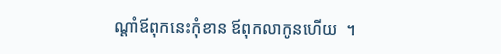ណ្ដាំឪពុកនេះកុំខាន ឪពុកលាកូនហើយ  ។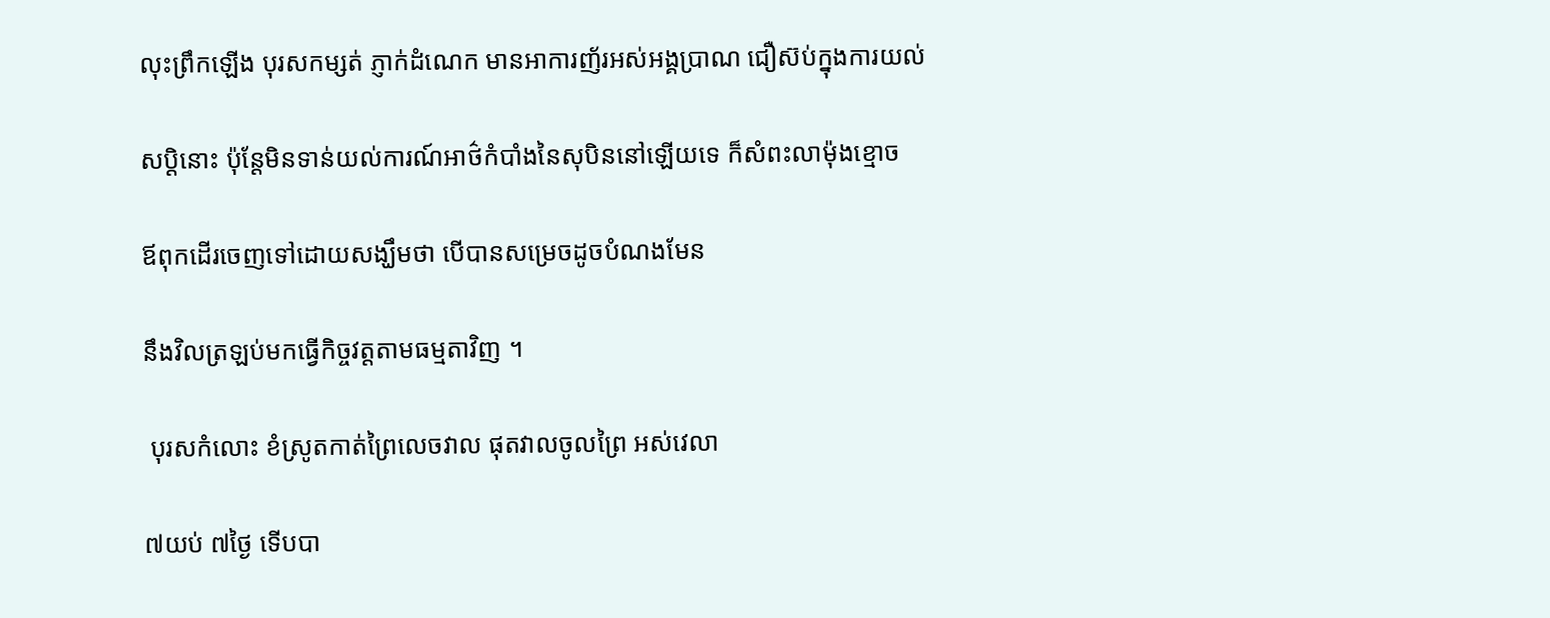លុះព្រឹកឡើង បុរសកម្សត់ ភ្ញាក់ដំណេក មានអាការញ័រអស់អង្គប្រាណ ជឿស៊ប់ក្នុងការយល់

សប្ដិនោះ ប៉ុន្តែមិនទាន់យល់ការណ៍អាថ៌កំបាំងនៃសុបិននៅឡើយទេ ក៏សំពះលាម៉ុងខ្មោច

ឪពុកដើរចេញទៅដោយសង្ឃឹមថា បើបានសម្រេចដូចបំណងមែន

នឹងវិលត្រឡប់មកធ្វើកិច្ចវត្តតាមធម្មតាវិញ ។

 បុរសកំលោះ ខំស្រូតកាត់ព្រៃលេចវាល ផុតវាលចូលព្រៃ អស់វេលា

៧យប់ ៧ថ្ងៃ ទើបបា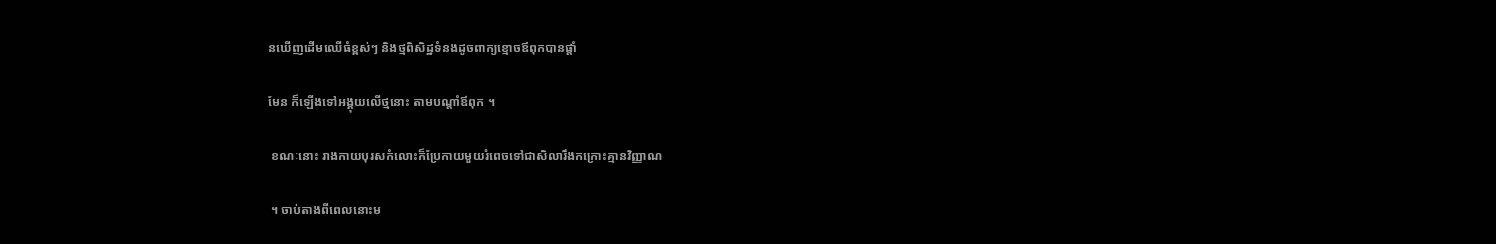នឃើញដើមឈើធំខ្ពស់ៗ និងថ្មពិសិដ្ឋទំនងដូចពាក្យខ្មោចឪពុកបានផ្ដាំ

មែន ក៏ឡើងទៅអង្គុយលើថ្មនោះ តាមបណ្ដាំឪពុក ។

 ខណៈនោះ រាងកាយបុរសកំលោះក៏ប្រែកាយមួយរំពេចទៅជាសិលារឹងកក្រោះគ្មានវិញ្ញាណ

 ។ ចាប់តាងពីពេលនោះម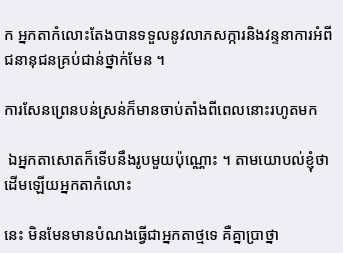ក អ្នកតាកំលោះតែងបានទទួលនូវលាភសក្ការនិងវន្ទនាការអំពីជនានុជនគ្រប់ជាន់ថ្នាក់មែន ។

ការសែនព្រេនបន់ស្រន់ក៏មានចាប់តាំងពីពេលនោះរហូតមក

 ឯអ្នកតាសោតក៏ទើបនឹងរូបមួយប៉ុណ្ណោះ ។ តាមយោបល់ខ្ញុំថា ដើមឡើយអ្នកតាកំលោះ

នេះ មិនមែនមានបំណងធ្វើជាអ្នកតាថ្មទេ គឺគ្នាប្រាថ្នា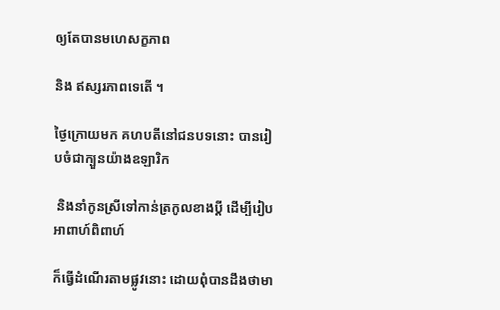ឲ្យតែបានមហេសក្ខភាព

និង ឥស្សរភាពទេតើ ។

ថ្ងៃក្រោយមក គហបតីនៅជនបទនោះ បានរៀបចំជាក្បួនយ៉ាងឧឡារិក

 និងនាំកូនស្រីទៅកាន់ត្រកូលខាងប្ដី ដើម្បីរៀបអាពាហ៍ពិពាហ៍

ក៏ធ្វើដំណើរតាមផ្លូវនោះ ដោយពុំបានដឹងថាមា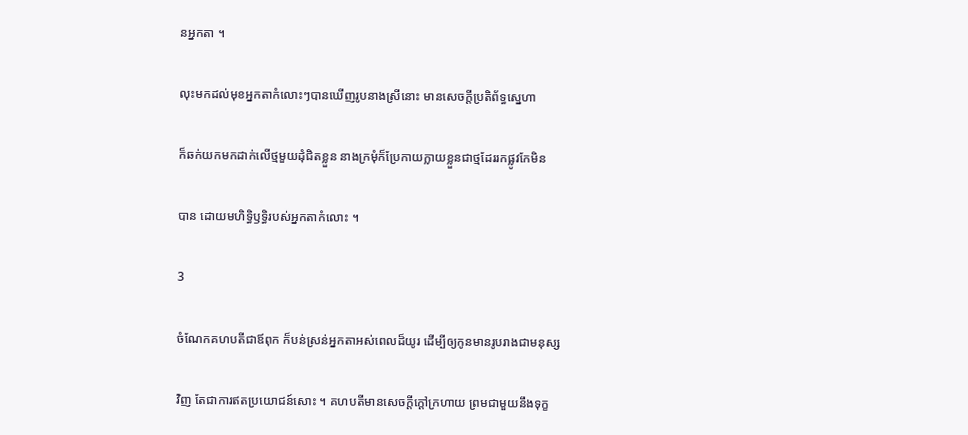នអ្នកតា ។

លុះមកដល់មុខអ្នកតាកំលោះៗបានឃើញរូបនាងស្រីនោះ មានសេចក្ដីប្រតិព័ទ្ធស្នេហា

ក៏ឆក់យកមកដាក់លើថ្មមួយដុំជិតខ្លួន នាងក្រមុំក៏ប្រែកាយក្លាយខ្លួនជាថ្មដែររកផ្លូវកែមិន

បាន ដោយមហិទ្ធិឫទ្ធិរបស់អ្នកតាកំលោះ ។

3

ចំណែកគហបតីជាឪពុក ក៏បន់ស្រន់អ្នកតាអស់ពេលដ៏យូរ ដើម្បីឲ្យកូនមានរូបរាងជាមនុស្ស

វិញ តែជាការឥតប្រយោជន៍សោះ ។ គហបតីមានសេចក្ដីក្ដៅក្រហាយ ព្រមជាមួយនឹងទុក្ខ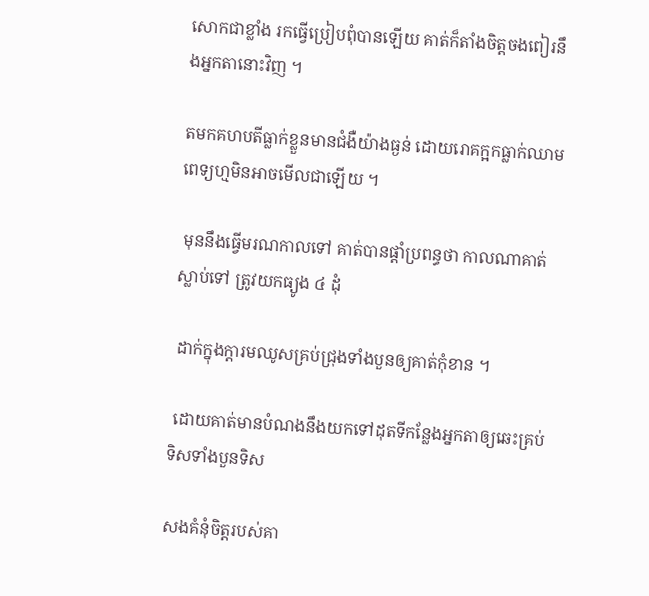សោកជាខ្លាំង រកធ្វើប្រៀបពុំបានឡើយ គាត់ក៏តាំងចិត្តចងពៀរនឹងអ្នកតានោះវិញ ។

តមកគហបតីធ្លាក់ខ្លួនមានជំងឺយ៉ាងធ្ងន់ ដោយរោគក្អកធ្លាក់ឈាម ពេទ្យហ្មមិនអាចមើលជាឡើយ ។

 មុននឹងធ្វើមរណកាលទៅ គាត់បានផ្ដាំប្រពន្ធថា កាលណាគាត់ស្លាប់ទៅ ត្រូវយកធ្យូង ៤ ដុំ

 ដាក់ក្នុងក្ដារមឈូសគ្រប់ជ្រុងទាំងបួនឲ្យគាត់កុំខាន ។

 ដោយគាត់មានបំណងនឹងយកទៅដុតទីកន្លែងអ្នកតាឲ្យឆេះគ្រប់ទិសទាំងបួនទិស

សងគំនុំចិត្តរបស់គា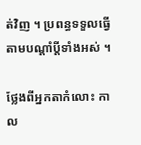ត់វិញ ។ ប្រពន្ធទទួលធ្វើតាមបណ្ដាំប្ដីទាំងអស់ ។

ថ្លែងពីអ្នកតាកំលោះ កាល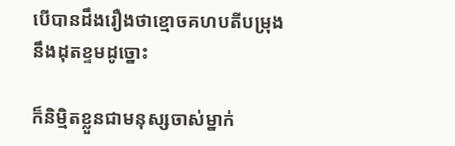បើបានដឹងរឿងថាខ្មោចគហបតីបម្រុងនឹងដុតខ្ទមដូច្នោះ

ក៏និម្មិតខ្លួនជាមនុស្សចាស់ម្នាក់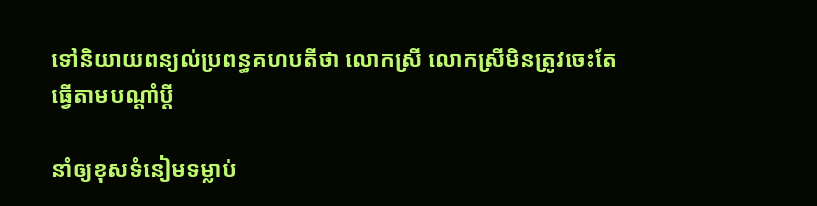ទៅនិយាយពន្យល់ប្រពន្ធគហបតីថា លោកស្រី លោកស្រីមិនត្រូវចេះតែធ្វើតាមបណ្ដាំប្ដី

នាំឲ្យខុសទំនៀមទម្លាប់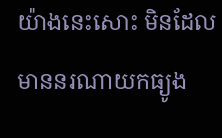យ៉ាងនេះសោះ មិនដែលមាននរណាយកធ្យូង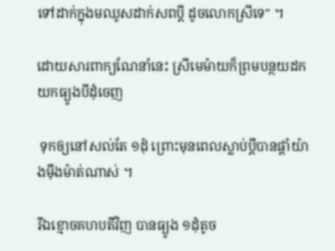ទៅដាក់ក្នុងមឈូសដាក់សពប្ដី ដូចលោកស្រីទេ" ។

ដោយសារពាក្យណែនាំនេះ ស្រីមេម៉ាយក៏ព្រមបន្ថយដកយកធ្យូងបីដុំចេញ

 ទុកឲ្យនៅសល់តែ ១ដុំ ព្រោះមុនពេលស្លាប់ប្ដីបានផ្ដាំយ៉ាងម៉ឹងម៉ាត់ណាស់ ។

រីឯខ្មោចគហបតីវិញ បានធ្យូង ១ដុំតូច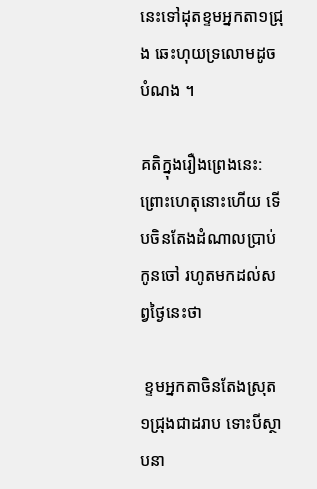នេះទៅដុតខ្ទមអ្នកតា១ជ្រុង ឆេះហុយទ្រលោមដូចបំណង ។

គតិក្នុងរឿងព្រេងនេះ: ព្រោះហេតុនោះហើយ ទើបចិនតែងដំណាលប្រាប់កូនចៅ រហូតមកដល់សព្វថ្ងៃនេះថា

 ខ្ទមអ្នកតាចិនតែងស្រុត ១ជ្រុងជាដរាប ទោះបីស្ថាបនា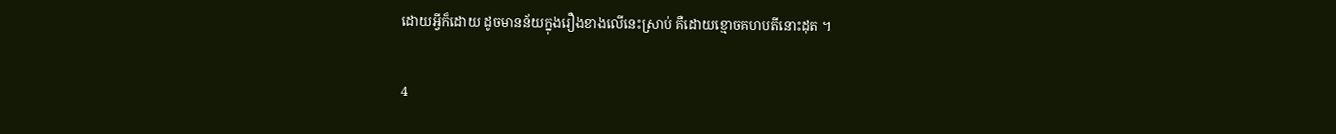ដោយអ្វីក៏ដោយ ដូចមានន័យក្នុងរឿងខាងលើនេះស្រាប់ គឺដោយខ្មោចគហបតីនោះដុត ។

4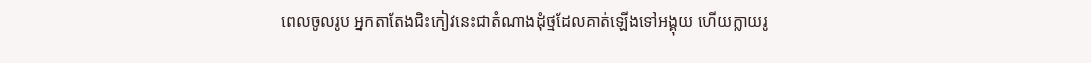ពេលចូលរូប អ្នកតាតែងជិះកៀវនេះជាតំណាងដុំថ្មដែលគាត់ឡើងទៅអង្គុយ ហើយក្លាយរូ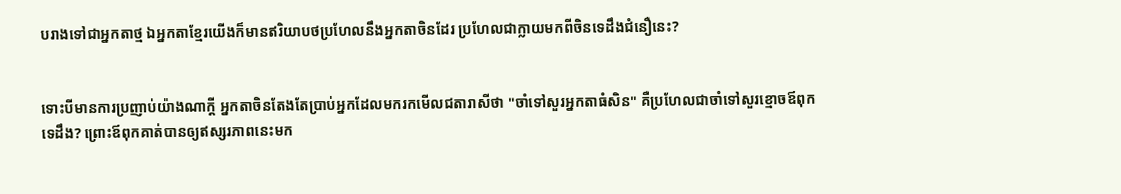បរាងទៅជាអ្នកតាថ្ម ឯអ្នកតាខ្មែរយើងក៏មានឥរិយាបថប្រហែលនឹងអ្នកតាចិនដែរ ប្រហែលជាក្លាយមកពីចិនទេដឹងជំនឿនេះ?


ទោះបីមានការប្រញាប់យ៉ាងណាក្ដី អ្នកតាចិនតែងតែប្រាប់អ្នកដែលមករកមើលជតារាសីថា "ចាំទៅសួរអ្នកតាធំសិន" គឺប្រហែលជាចាំទៅសួរខ្មោចឪពុកទេដឹង? ព្រោះឪពុកគាត់បានឲ្យឥស្សរភាពនេះមក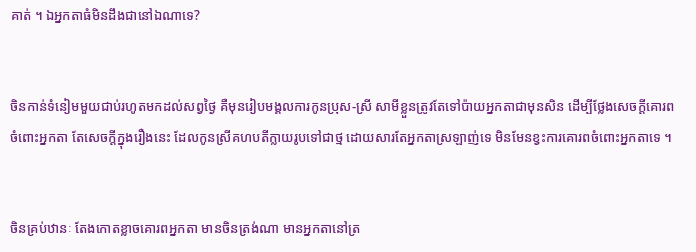គាត់ ។ ឯអ្នកតាធំមិនដឹងជានៅឯណាទេ?


ចិនកាន់ទំនៀមមួយជាប់រហូតមកដល់សព្វថ្ងៃ គឺមុនរៀបមង្គលការកូនប្រុស-ស្រី សាមីខ្លួនត្រូវតែទៅប៉ាយអ្នកតាជាមុនសិន ដើម្បីថ្លែងសេចក្ដីគោរពចំពោះអ្នកតា តែសេចក្ដីក្នុងរឿងនេះ ដែលកូនស្រីគហបតីក្លាយរូបទៅជាថ្ម ដោយសារតែអ្នកតាស្រឡាញ់ទេ មិនមែនខ្វះការគោរពចំពោះអ្នកតាទេ ។


ចិនគ្រប់ឋានៈ តែងកោតខ្លាចគោរពអ្នកតា មានចិនត្រង់ណា មានអ្នកតានៅត្រ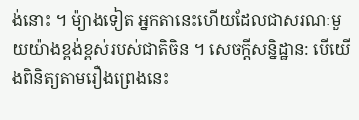ង់នោះ ។ ម៉្យាងទៀត អ្នកតានេះហើយដែលជាសរណៈមួយយ៉ាងខ្ពង់ខ្ពស់របស់ជាតិចិន ។ សេចក្ដីសន្និដ្ឋាន: បើយើងពិនិត្យតាមរឿងព្រេងនេះ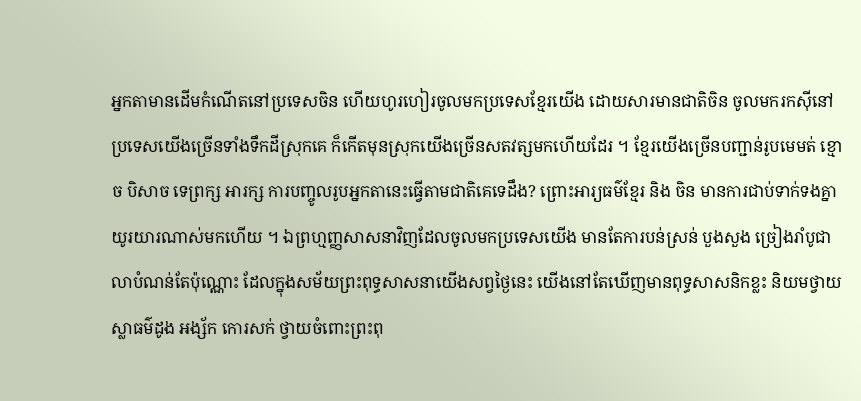អ្នកតាមានដើមកំណើតនៅប្រទេសចិន ហើយហូរហៀរចូលមកប្រទេសខ្មែរយើង ដោយសារមានជាតិចិន ចូលមករកស៊ីនៅប្រទេសយើងច្រើនទាំងទឹកដីស្រុកគេ ក៏កើតមុនស្រុកយើងច្រើនសតវត្សមកហើយដែរ ។ ខ្មែរយើងច្រើនបញ្ជាន់រូបមេមត់ ខ្មោច បិសាច ទេព្រក្ស អារក្ស ការបញ្ចូលរូបអ្នកតានេះធ្វើតាមជាតិគេទេដឹង? ព្រោះអារ្យធម៌ខ្មែរ និង ចិន មានការជាប់ទាក់ទងគ្នាយូរយារណាស់មកហើយ ។ ឯព្រហ្មញ្ញសាសនាវិញដែលចូលមកប្រទេសយើង មានតែការបន់ស្រន់ បួងសួង ច្រៀងរាំបូជាលាបំណន់តែប៉ុណ្ណោះ ដែលក្នុងសម័យព្រះពុទ្ធសាសនាយើងសព្វថ្ងៃនេះ យើងនៅតែឃើញមានពុទ្ធសាសនិកខ្លះ និយមថ្វាយស្លាធម៌ដូង អង្ស័ក កោរសក់ ថ្វាយចំពោះព្រះពុ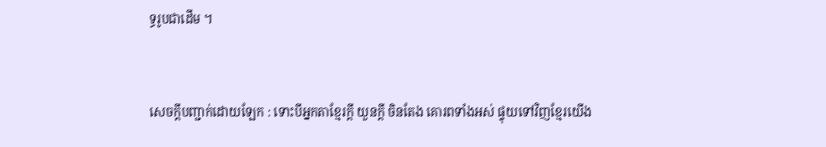ទ្ធរូបជាដើម ។


សេចក្ដីបញ្ជាក់ដោយឡែក : ទោះបីអ្នកតាខ្មែរក្ដី យួនក្ដី ចិនតែង គោរពទាំងអស់ ផ្ទុយទៅវិញខ្មែរយើង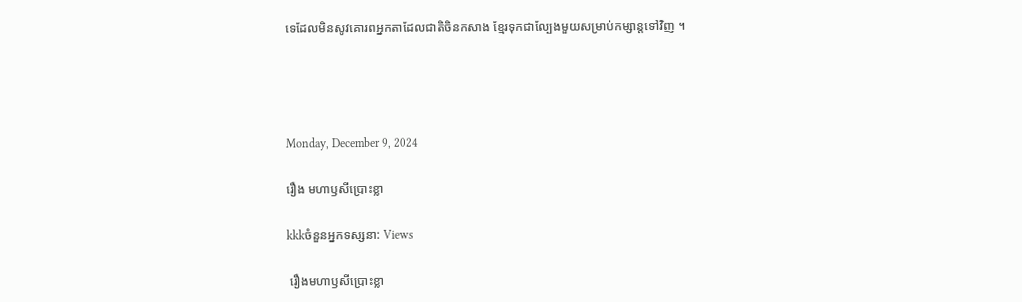ទេដែលមិនសូវគោរពអ្នកតាដែលជាតិចិនកសាង ខ្មែរទុកជាល្បែងមួយសម្រាប់កម្សាន្តទៅវិញ ។




Monday, December 9, 2024

រឿង មហាឫសីប្រោះខ្លា

kkkចំនួនអ្នកទស្សនា: Views

 រឿងមហាឫសីប្រោះខ្លា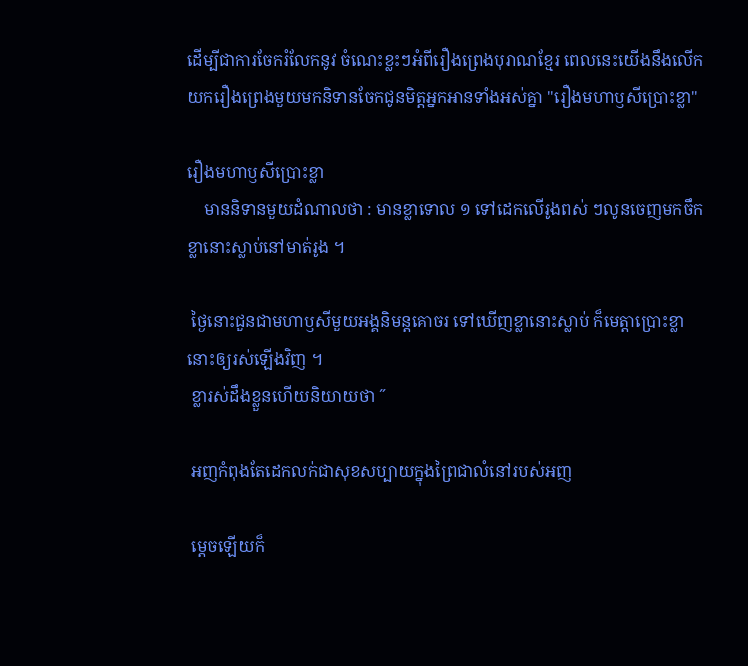ដើម្បីជាការចែករំលែកនូវ ចំណេះខ្លះៗអំពីរឿងព្រេងបុរាណខ្មែរ ពេលនេះយើងនឹងលើកយករឿងព្រេងមួយមកនិទានចែកជូនមិត្តអ្នកអានទាំងអស់គ្នា "រឿងមហាឫសីប្រោះខ្លា"

រឿងមហាឫសីប្រោះខ្លា
    មាននិទានមួយដំណាលថា : មានខ្លាទោល ១ ទៅដេកលើរូងពស់ ៗលូនចេញមកចឹកខ្លានោះស្លាប់នៅមាត់រូង ។

 ថ្ងៃនោះជួនជាមហាឫសីមួយអង្គនិមន្តគោចរ ទៅឃើញខ្លានោះស្លាប់ ក៏មេត្តាប្រោះខ្លានោះឲ្យរស់ឡើងវិញ ។
 ខ្លារស់ដឹងខ្លួនហើយនិយាយថា ˝

 អញកំពុងតែដេកលក់ជាសុខសប្បាយក្នុងព្រៃជាលំនៅរបស់អញ

 ម្ដេចឡើយក៏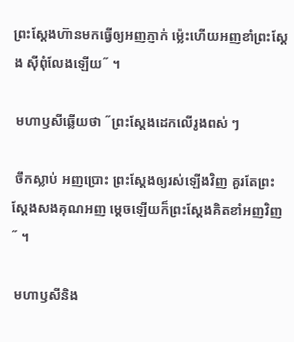ព្រះស្ដែងហ៊ានមកធ្វើឲ្យអញភ្ញាក់ ម៉េ្លះហើយអញខាំព្រះស្ដែង ស៊ីពុំលែងឡើយ˝ ។

 មហាឫសីឆ្លើយថា ˝ព្រះស្ដែងដេកលើរូងពស់ ៗ

 ចឹកស្លាប់ អញប្រោះ ព្រះស្ដែងឲ្យរស់ឡើងវិញ គួរតែព្រះស្ដែងសងគុណអញ ម្ដេចឡើយក៏ព្រះស្ដែងគិតខាំអញវិញ˝ ។

 មហាឫសីនិង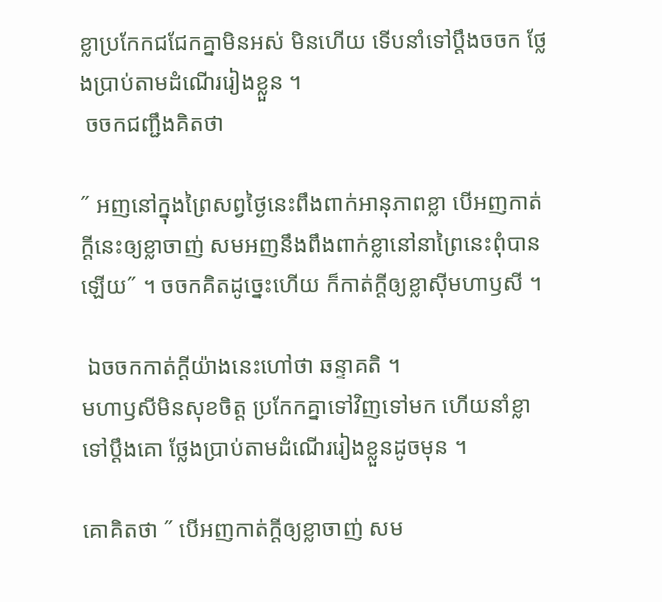ខ្លាប្រកែកជជែកគ្នាមិនអស់ មិនហើយ ទើបនាំទៅប្ដឹងចចក ថ្លែងប្រាប់តាមដំណើររៀងខ្លួន ។
 ចចកជញ្ជឹងគិតថា

˝ អញនៅក្នុងព្រៃសព្វថ្ងៃនេះពឹងពាក់អានុភាពខ្លា បើអញកាត់ក្ដីនេះឲ្យខ្លាចាញ់ សមអញនឹងពឹងពាក់ខ្លានៅនាព្រៃនេះពុំបានឡើយ˝ ។ ចចកគិតដូច្នេះហើយ ក៏កាត់ក្ដីឲ្យខ្លាស៊ីមហាឫសី ។

 ឯចចកកាត់ក្ដីយ៉ាងនេះហៅថា ឆន្ទាគតិ ។
មហាឫសីមិនសុខចិត្ត ប្រកែកគ្នាទៅវិញទៅមក ហើយនាំខ្លាទៅប្ដឹងគោ ថ្លែងប្រាប់តាមដំណើររៀងខ្លួនដូចមុន ។

គោគិតថា ˝ បើអញកាត់ក្ដីឲ្យខ្លាចាញ់ សម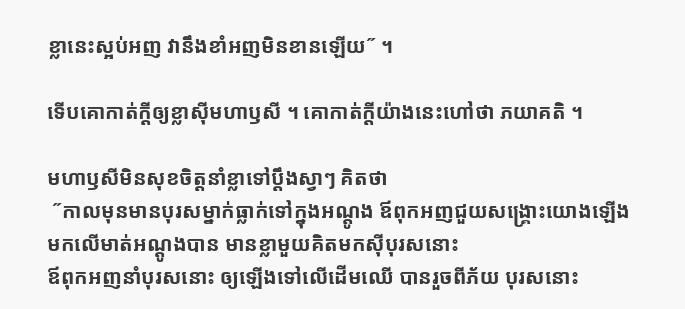ខ្លានេះស្អប់អញ វានឹងខាំអញមិនខានឡើយ˝ ។

ទើបគោកាត់ក្ដីឲ្យខ្លាស៊ីមហាឫសី ។ គោកាត់ក្ដីយ៉ាងនេះហៅថា ភយាគតិ ។

មហាឫសីមិនសុខចិត្តនាំខ្លាទៅប្ដឹងស្វាៗ គិតថា
 ˝កាលមុនមានបុរសម្នាក់ធ្លាក់ទៅក្នុងអណ្ដូង ឪពុកអញជួយសង្គ្រោះយោងឡើងមកលើមាត់អណ្ដូងបាន មានខ្លាមួយគិតមកស៊ីបុរសនោះ
ឪពុកអញនាំបុរសនោះ ឲ្យឡើងទៅលើដើមឈើ បានរួចពីភ័យ បុរសនោះ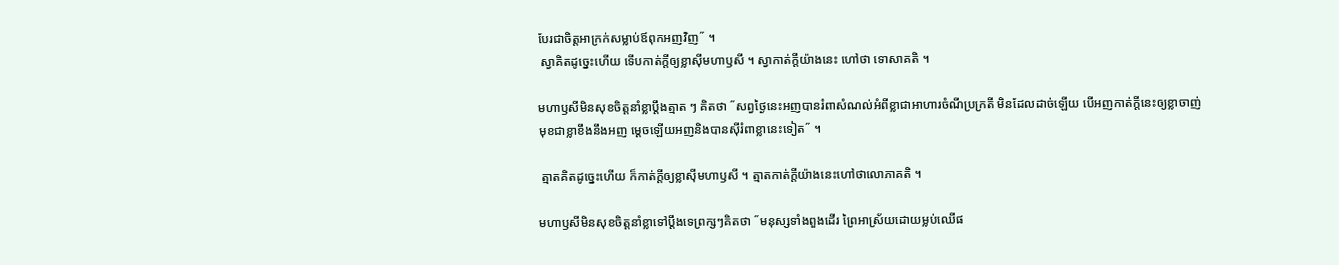បែរជាចិត្តអាក្រក់សម្លាប់ឪពុកអញវិញ˝ ។
 ស្វាគិតដូច្នេះហើយ ទើបកាត់ក្ដីឲ្យខ្លាស៊ីមហាឫសី ។ ស្វាកាត់ក្ដីយ៉ាងនេះ ហៅថា ទោសាគតិ ។

មហាឫសីមិនសុខចិត្តនាំខ្លាប្ដឹងត្មាត ៗ គិតថា ˝សព្វថ្ងៃនេះអញបានរំពាសំណល់អំពីខ្លាជាអាហារចំណីប្រក្រតី មិនដែលដាច់ឡើយ បើអញកាត់ក្ដីនេះឲ្យខ្លាចាញ់ មុខជាខ្លាខឹងនឹងអញ ម្ដេចឡើយអញនិងបានស៊ីរំពាខ្លានេះទៀត˝ ។

 ត្មាតគិតដូច្នេះហើយ ក៏កាត់ក្ដីឲ្យខ្លាស៊ីមហាឫសី ។ ត្មាតកាត់ក្ដីយ៉ាងនេះហៅថាលោភាគតិ ។

មហាឫសីមិនសុខចិត្តនាំខ្លាទៅប្ដឹងទេព្រក្សៗគិតថា ˝មនុស្សទាំងពួងដើរ ព្រៃអាស្រ័យដោយម្លប់ឈើផ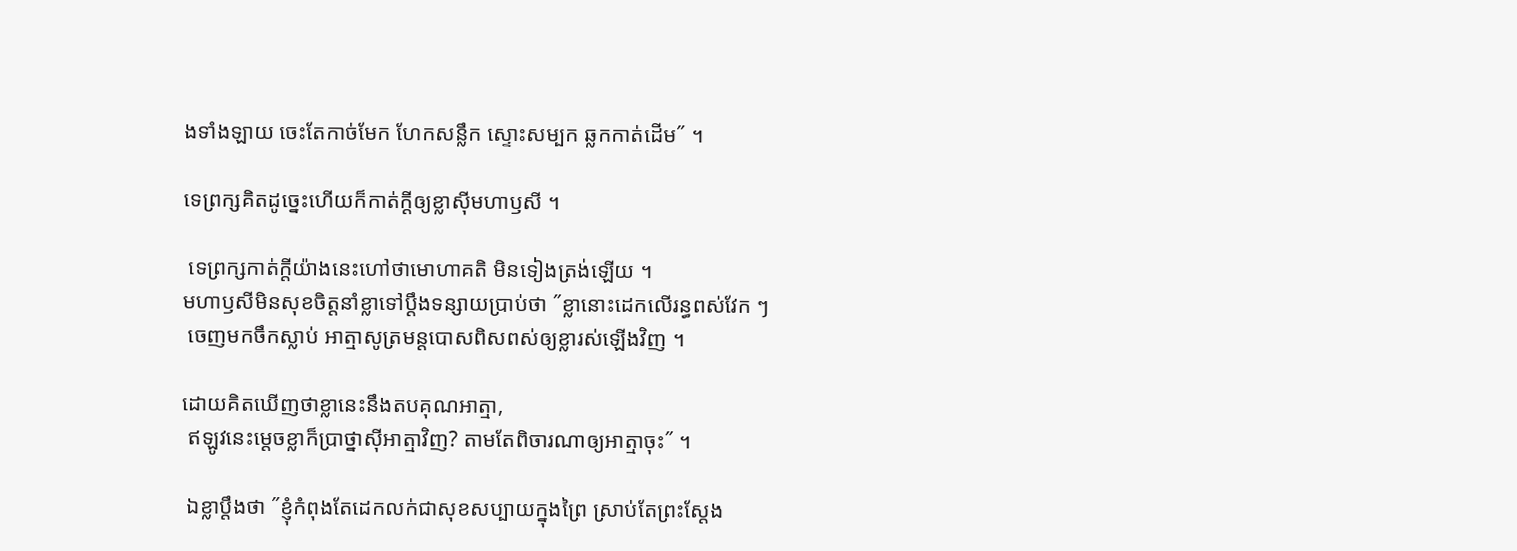ងទាំងឡាយ ចេះតែកាច់មែក ហែកសន្លឹក ស្ទោះសម្បក ឆ្លកកាត់ដើម˝ ។

ទេព្រក្សគិតដូច្នេះហើយក៏កាត់ក្ដីឲ្យខ្លាស៊ីមហាឫសី ។

 ទេព្រក្សកាត់ក្ដីយ៉ាងនេះហៅថាមោហាគតិ មិនទៀងត្រង់ឡើយ ។
មហាឫសីមិនសុខចិត្តនាំខ្លាទៅប្ដឹងទន្សាយប្រាប់ថា ˝ខ្លានោះដេកលើរន្ធពស់វែក ៗ
 ចេញមកចឹកស្លាប់ អាត្មាសូត្រមន្តបោសពិសពស់ឲ្យខ្លារស់ឡើងវិញ ។

ដោយគិតឃើញថាខ្លានេះនឹងតបគុណអាត្មា,
 ឥឡូវនេះម្ដេចខ្លាក៏ប្រាថ្នាស៊ីអាត្មាវិញ? តាមតែពិចារណាឲ្យអាត្មាចុះ˝ ។

 ឯខ្លាប្ដឹងថា ˝ខ្ញុំកំពុងតែដេកលក់ជាសុខសប្បាយក្នុងព្រៃ ស្រាប់តែព្រះស្ដែង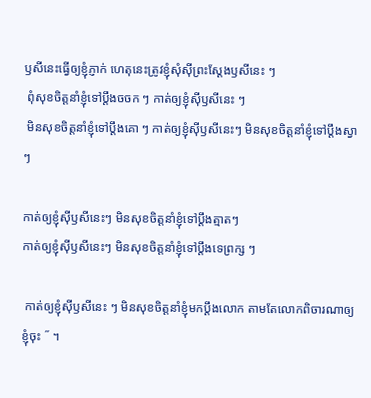ឫសីនេះធ្វើឲ្យខ្ញុំភ្ញាក់ ហេតុនេះត្រូវខ្ញុំសុំស៊ីព្រះស្ដែងឫសីនេះ ៗ
 ពុំសុខចិត្តនាំខ្ញុំទៅប្ដឹងចចក ៗ កាត់ឲ្យខ្ញុំស៊ីឫសីនេះ ៗ
 មិនសុខចិត្តនាំខ្ញុំទៅប្ដឹងគោ ៗ កាត់ឲ្យខ្ញុំស៊ីឫសីនេះៗ មិនសុខចិត្តនាំខ្ញុំទៅប្ដឹងស្វាៗ

កាត់ឲ្យខ្ញុំស៊ីឫសីនេះៗ មិនសុខចិត្តនាំខ្ញុំទៅប្ដឹងត្មាតៗ
កាត់ឲ្យខ្ញុំស៊ីឫសីនេះៗ មិនសុខចិត្តនាំខ្ញុំទៅប្ដឹងទេព្រក្ស ៗ

 កាត់ឲ្យខ្ញុំស៊ីឫសីនេះ ៗ មិនសុខចិត្តនាំខ្ញុំមកប្ដឹងលោក តាមតែលោកពិចារណាឲ្យខ្ញុំចុះ ˝ ។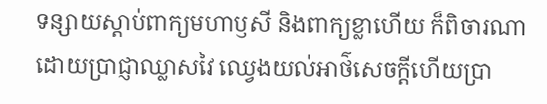ទន្សាយស្ដាប់ពាក្យមហាឫសី និងពាក្យខ្លាហើយ ក៏ពិចារណាដោយប្រាជ្ញាឈ្លាសវៃ ឈ្វេងយល់អាថ៌សេចក្ដីហើយប្រា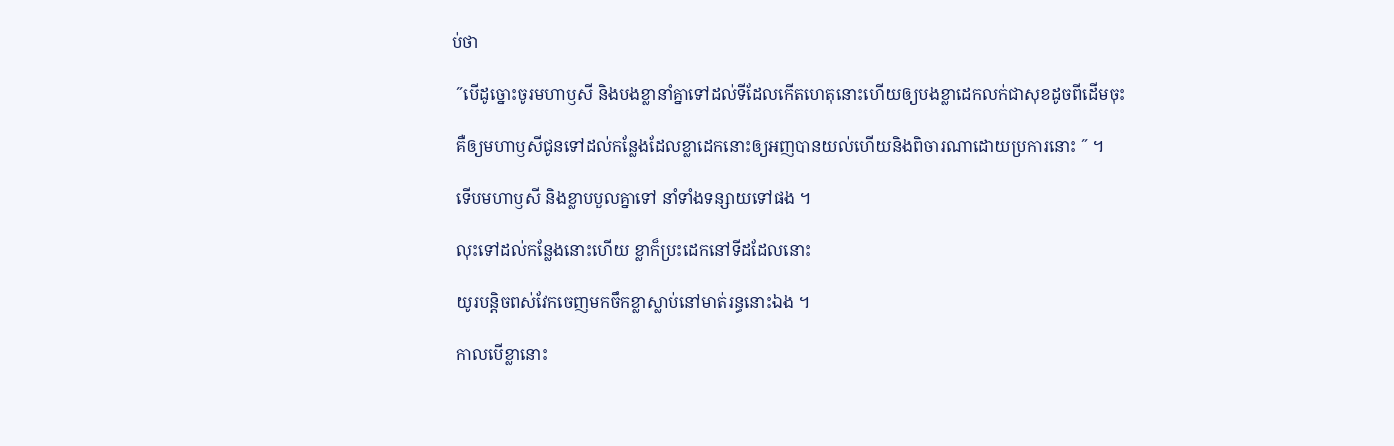ប់ថា

 ˝បើដូច្នោះចូរមហាឫសី និងបងខ្លានាំគ្នាទៅដល់ទីដែលកើតហេតុនោះហើយឲ្យបងខ្លាដេកលក់ជាសុខដូចពីដើមចុះ

 គឺឲ្យមហាឫសីជូនទៅដល់កន្លែងដែលខ្លាដេកនោះឲ្យអញបានយល់ហើយនិងពិចារណាដោយប្រការនោះ ˝ ។

 ទើបមហាឫសី និងខ្លាបបួលគ្នាទៅ នាំទាំងទន្សាយទៅផង ។

 លុះទៅដល់កន្លែងនោះហើយ ខ្លាក៏ប្រះដេកនៅទីដដែលនោះ

 យូរបន្តិចពស់វែកចេញមកចឹកខ្លាស្លាប់នៅមាត់រន្ធនោះឯង ។

 កាលបើខ្លានោះ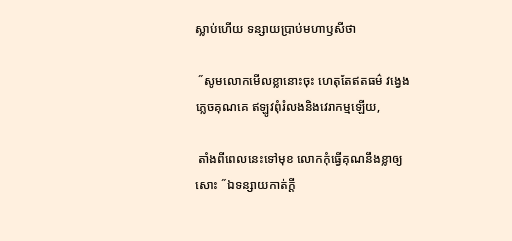ស្លាប់ហើយ ទន្សាយប្រាប់មហាឫសីថា

 ˝សូមលោកមើលខ្លានោះចុះ ហេតុតែឥតធម៌ វង្វេងភ្លេចគុណគេ ឥឡូវពុំរំលងនិងវេរាកម្មឡើយ,

 តាំងពីពេលនេះទៅមុខ លោកកុំធ្វើគុណនឹងខ្លាឲ្យសោះ ˝ឯទន្សាយកាត់ក្ដី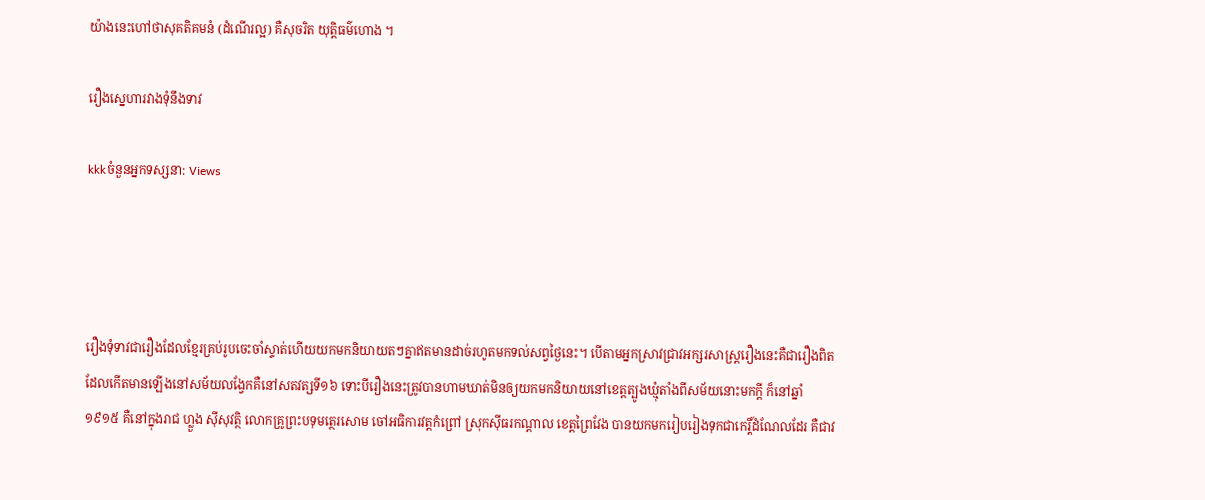យ៉ាងនេះហៅថាសុគតិគមនំ (ដំណើរល្អ) គឺសុចរិត យុត្តិធម៌ហោង ។

រឿងស្នេហារវាងទុំនឹងទាវ

kkkចំនួនអ្នកទស្សនា: Views




រឿងទុំទាវជារឿងដែលខ្មែរគ្រប់រូបចេះចាំស្ទាត់ហើយយកមកនិយាយតៗគ្នាឥតមានដាច់រហូតមកទល់សព្វថ្ងៃនេះ។ បើតាមអ្នកស្រាវជ្រាវអក្សរសាស្រ្តរឿងនេះគឺជារឿងពិតដែលកើតមានឡើងនៅសម័យលង្វែកគឺនៅសតវត្សទី១៦ ទោះបីរឿងនេះត្រូវបានហាមឃាត់មិនឲ្យយកមកនិយាយនៅខេត្តត្បូងឃ្មុំតាំងពីសម័យនោះមកក្តី ក៏នៅឆ្នាំ១៩១៥ គឺនៅក្នុងរាជ ហ្លួង ស៊ីសុវត្ថិ លោកគ្រូព្រះបទុមត្ថេរសោម ចៅអធិការវត្តកំព្រៅ ស្រុកស៊ីធរកណ្តាល ខេត្តព្រៃវែង បានយកមករៀបរៀងទុកជាកេរ្តិ៍ដំណែលដែរ គឺជាវ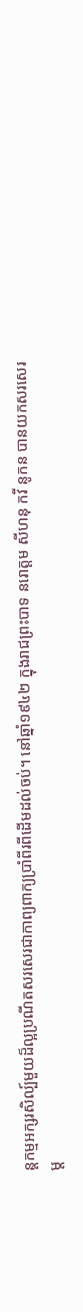ន្តកម្មអក្សរសិល្ប៍មួយដ៏ល្អប្រណីតសរសេរជាកាព្យពាក្យប្រាំពីរពីដើមដល់ចប់។ នៅឆ្នាំ១៩៤២ ក្នុងរាជព្រះបាទ នរោត្តម សីហនុ កវី នូកន បានយកសរសេរម្ត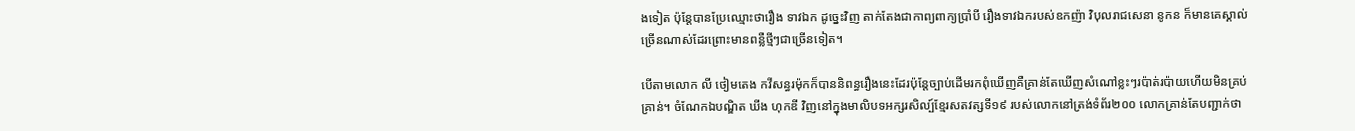ងទៀត ប៉ុន្តែបានប្រែឈ្មោះថារឿង ទាវឯក ដូច្នេះវិញ តាក់តែងជាកាព្យពាក្យប្រាំបី រឿងទាវឯករបស់ឧកញ៉ា វិបុលរាជសេនា នូកន ក៏មានគេស្គាល់ច្រើនណាស់ដែរព្រោះមានពន្លឺថ្មីៗជាច្រើនទៀត។

បើតាមលោក លី ថៀមតេង កវីសន្ធរម៉ុកក៏បាននិពន្ធរឿងនេះដែរប៉ុន្តែច្បាប់ដើមរកពុំឃើញគឺគ្រាន់តែឃើញសំណៅខ្លះៗរប៉ាត់រប៉ាយហើយមិនគ្រប់គ្រាន់។ ចំណែកឯបណ្ឌិត ឃីង ហុកឌី វិញនៅក្នុងមាលិបទអក្សរសិល្ប៍ខ្មែរសតវត្សទី១៩ របស់លោកនៅត្រង់ទំព័រ២០០ លោកគ្រាន់តែបញ្ជាក់ថា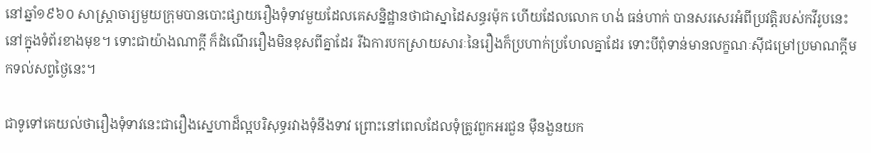នៅឆ្នាំ១៩៦០ សាស្រ្តាចារ្យមួយក្រុមបានបោះផ្សាយរឿងទុំទាវមួយដែលគេសន្និដ្ឋានថាជាស្នាដៃសន្ធរម៉ុក ហើយដែលលោក ហង់ ធន់ហាក់ បានសរសេរអំពីប្រវត្តិរបស់កវីរូបនេះនៅក្នុងទំព័រខាងមុខ។ ទោះជាយ៉ាងណាក្តី ក៏ដំណើររឿងមិនខុសពីគ្នាដែរ រីឯការបកស្រាយសារៈនៃរឿងក៏ប្រហាក់ប្រហែលគ្នាដែរ ទោះបីពុំទាន់មានលក្ខណៈស៊ីជម្រៅប្រមាណក្តីមកទល់សព្វថ្ងៃនេះ។

ជាទូទៅគេយល់ថារឿងទុំទាវនេះជារឿងស្នេហាដ៏ល្អបរិសុទ្ធរវាងទុំនឹងទាវ ព្រោះនៅពេលដែលទុំត្រូវពួកអរជួន ម៉ឺនងួនយក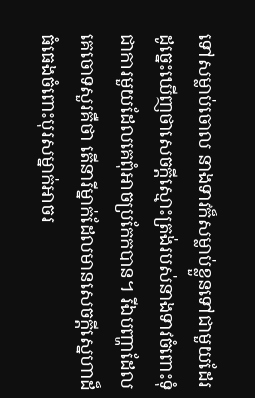ទៅសម្លាប់ចោល នាងទាវក៏សម្លាប់ខ្លួនទៅជាមួយដែរ ដូច្នេះឃើញថាសេចក្តីស្មោះត្រង់របស់នាងទាវចំពោះទុំជាការមួយដែលគេពុំអាចប្រកែកបាន។ រីឯបញ្ហាដែលគេចោទសួរគឺថា តើនារីម្នាក់ដែលមានសេចក្តីស្នេហាដ៏ធំធេងចំពោះបុរសម្នាក់អាចរ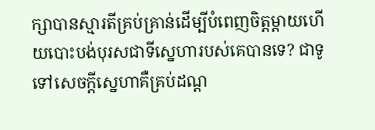ក្សាបានស្មារតីគ្រប់គ្រាន់ដើម្បីបំពេញចិត្តម្តាយហើយបោះបង់បុរសជាទីស្នេហារបស់គេបានទេ? ជាទូទៅសេចក្តីស្នេហាគឺគ្រប់ដណ្ត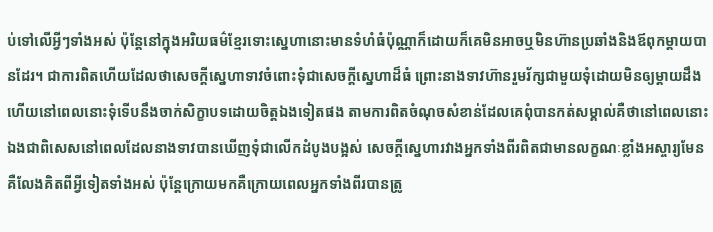ប់ទៅលើអ្វីៗទាំងអស់ ប៉ុន្តែនៅក្នុងអរិយធម៌ខ្មែរទោះស្នេហានោះមានទំហំធំប៉ុណ្ណាក៏ដោយក៏គេមិនអាចឬមិនហ៊ានប្រឆាំងនិងឪពុកម្តាយបានដែរ។ ជាការពិតហើយដែលថាសេចក្តីស្នេហាទាវចំពោះទុំជាសេចក្តីស្នេហាដ៏ធំ ព្រោះនាងទាវហ៊ានរួមរ័ក្សជាមួយទុំដោយមិនឲ្យម្តាយដឹង ហើយនៅពេលនោះទុំទើបនឹងចាក់សិក្ខាបទដោយចិត្តឯងទៀតផង តាមការពិតចំណុចសំខាន់ដែលគេពុំបានកត់សម្គាល់គឺថានៅពេលនោះឯងជាពិសេសនៅពេលដែលនាងទាវបានឃើញទុំជាលើកដំបូងបង្អស់ សេចក្តីស្នេហារវាងអ្នកទាំងពីរពិតជាមានលក្ខណៈខ្លាំងអស្ចារ្យមែនគឺលែងគិតពីអ្វីទៀតទាំងអស់ ប៉ុន្តែក្រោយមកគឺក្រោយពេលអ្នកទាំងពីរបានត្រូ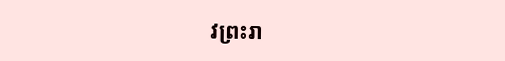វព្រះរា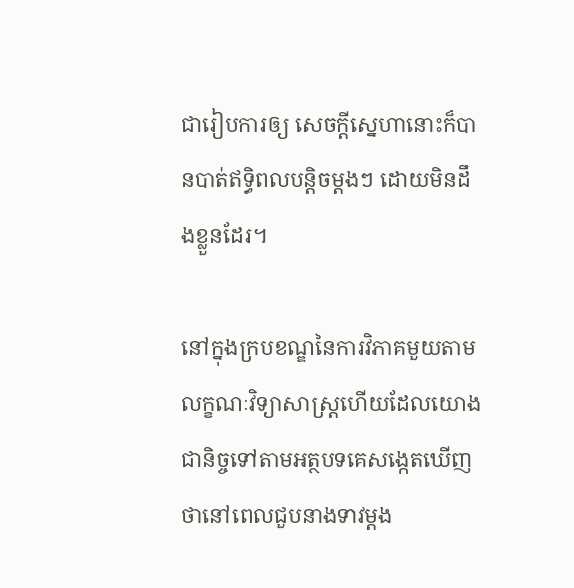ជារៀបការឲ្យ សេចក្តីស្នេហានោះក៏បានបាត់ឥទ្ធិពលបន្តិចម្តងៗ ដោយមិនដឹងខ្លួនដែរ។

នៅក្នុងក្របខណ្ឌនៃការវិភាគមួយតាមលក្ខណៈវិទ្យាសាស្រ្តហើយដែលយោងជានិច្ចទៅតាមអត្ថបទគេសង្កេតឃើញថានៅពេលជួបនាងទាវម្តង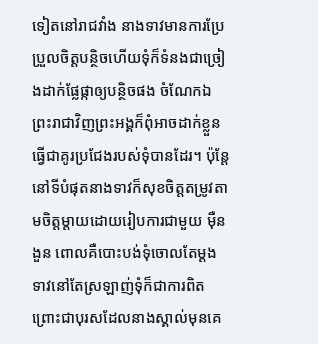ទៀតនៅរាជវាំង នាងទាវមានការប្រែប្រួលចិត្តបន្ថិចហើយទុំក៏ទំនងជាច្រៀងដាក់ផ្លែផ្កាឲ្យបន្ថិចផង ចំណែកឯព្រះរាជាវិញព្រះអង្គក៏ពុំអាចដាក់ខ្លួនធ្វើជាគូរប្រជែងរបស់ទុំបានដែរ។ ប៉ុន្តែនៅទីបំផុតនាងទាវក៏សុខចិត្តតម្រូវតាមចិត្តម្តាយដោយរៀបការជាមួយ ម៉ឺនងួន ពោលគឺបោះបង់ទុំចោលតែម្តង ទាវនៅតែស្រឡាញ់ទុំក៏ជាការពិតព្រោះជាបុរសដែលនាងស្គាល់មុនគេ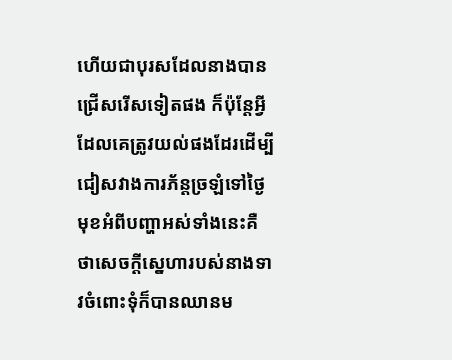ហើយជាបុរសដែលនាងបានជ្រើសរើសទៀតផង ក៏ប៉ុន្តែអ្វីដែលគេត្រូវយល់ផងដែរដើម្បីជៀសវាងការភ័ន្តច្រឡំទៅថ្ងៃមុខអំពីបញ្ហាអស់ទាំងនេះគឺថាសេចក្តីស្នេហារបស់នាងទាវចំពោះទុំក៏បានឈានម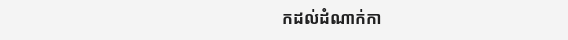កដល់ដំណាក់កា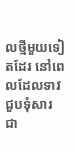លថ្មីមួយទៀតដែរ នៅពេលដែលទាវជួបទុំសារជា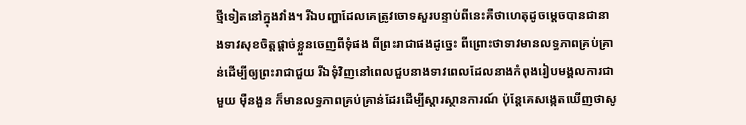ថ្មីទៀតនៅក្នុងវាំង។ រីឯបញ្ហាដែលគេត្រូវចោទសួរបន្ទាប់ពីនេះគឺថាហេតុដូចម្តេចបានជានាងទាវសុខចិត្តផ្តាច់ខ្លួនចេញពីទុំផង ពីព្រះរាជាផងដូច្នេះ ពីព្រោះថាទាវមានលទ្ធភាពគ្រប់គ្រាន់ដើម្បីឲ្យព្រះរាជាជួយ រីឯទុំវិញនៅពេលជួបនាងទាវពេលដែលនាងកំពុងរៀបមង្គលការជាមួយ ម៉ឺនងួន ក៏មានលទ្ធភាពគ្រប់គ្រាន់ដែរដើម្បីស្តារស្ថានការណ៍ ប៉ុន្តែគេសង្កេតឃើញថាសូ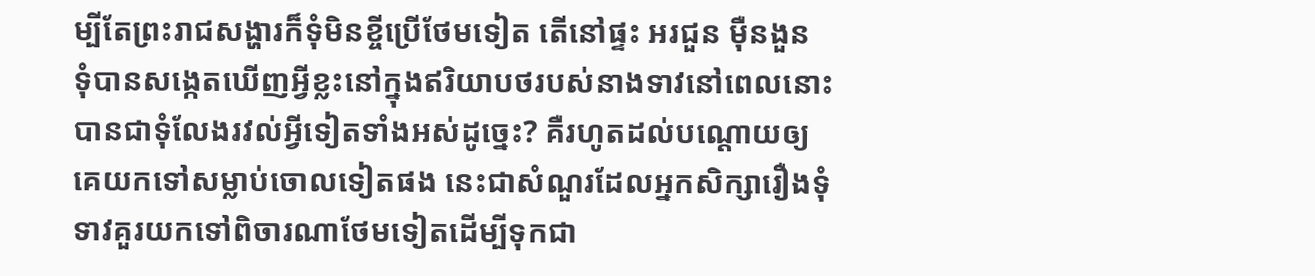ម្បីតែព្រះរាជសង្ហារក៏ទុំមិនខ្ចីប្រើថែមទៀត តើនៅផ្ទះ អរជួន ម៉ឺនងួន ទុំបានសង្កេតឃើញអ្វីខ្លះនៅក្នុងឥរិយាបថរបស់នាងទាវនៅពេលនោះបានជាទុំលែងរវល់អ្វីទៀតទាំងអស់ដូច្នេះ? គឺរហូតដល់បណ្តោយឲ្យគេយកទៅសម្លាប់ចោលទៀតផង នេះជាសំណួរដែលអ្នកសិក្សារឿងទុំទាវគួរយកទៅពិចារណាថែមទៀតដើម្បីទុកជា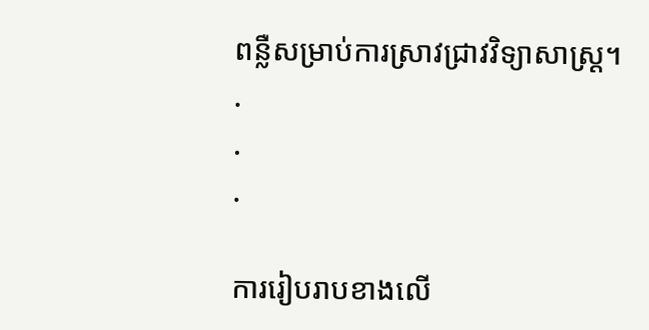ពន្លឺសម្រាប់ការស្រាវជ្រាវវិទ្យាសាស្រ្ត។
.
.
.

ការរៀបរាបខាងលើ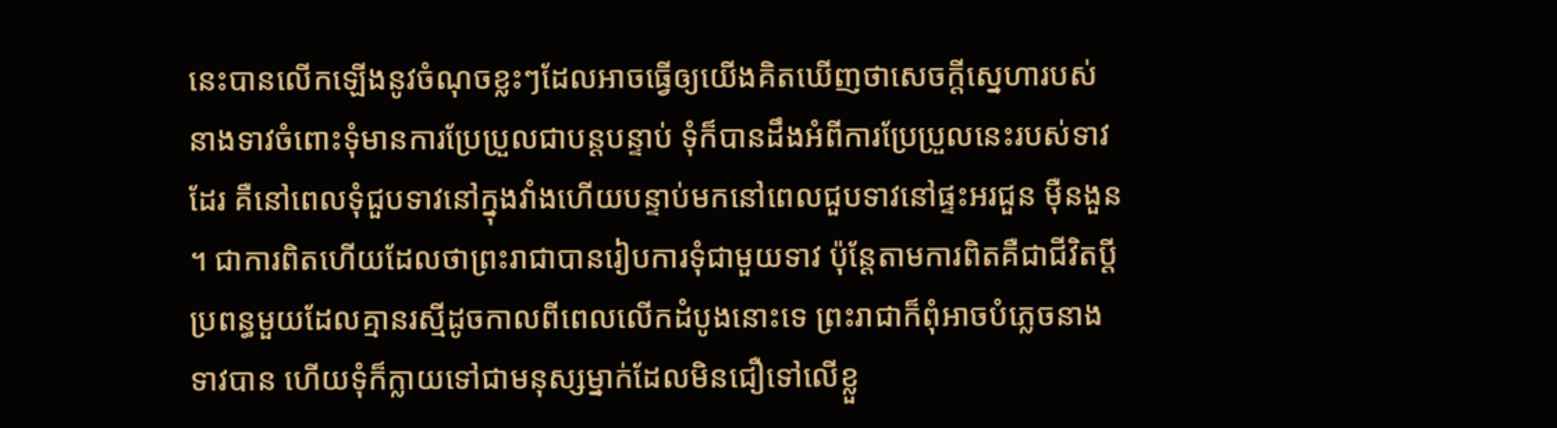នេះបានលើកឡើងនូវចំណុចខ្លះៗដែលអាចធ្វើឲ្យយើងគិតឃើញថាសេចក្តីស្នេហារបស់នាងទាវចំពោះទុំមានការប្រែប្រួលជាបន្តបន្ទាប់ ទុំក៏បានដឹងអំពីការប្រែប្រួលនេះរបស់ទាវដែរ គឺនៅពេលទុំជួបទាវនៅក្នុងវាំងហើយបន្ទាប់មកនៅពេលជួបទាវនៅផ្ទះអរជួន ម៉ឺនងួន។ ជាការពិតហើយដែលថាព្រះរាជាបានរៀបការទុំជាមួយទាវ ប៉ុន្តែតាមការពិតគឺជាជីវិតប្តីប្រពន្ធមួយដែលគ្មានរស្មីដូចកាលពីពេលលើកដំបូងនោះទេ ព្រះរាជាក៏ពុំអាចបំភ្លេចនាងទាវបាន ហើយទុំក៏ក្លាយទៅជាមនុស្សម្នាក់ដែលមិនជឿទៅលើខ្លួ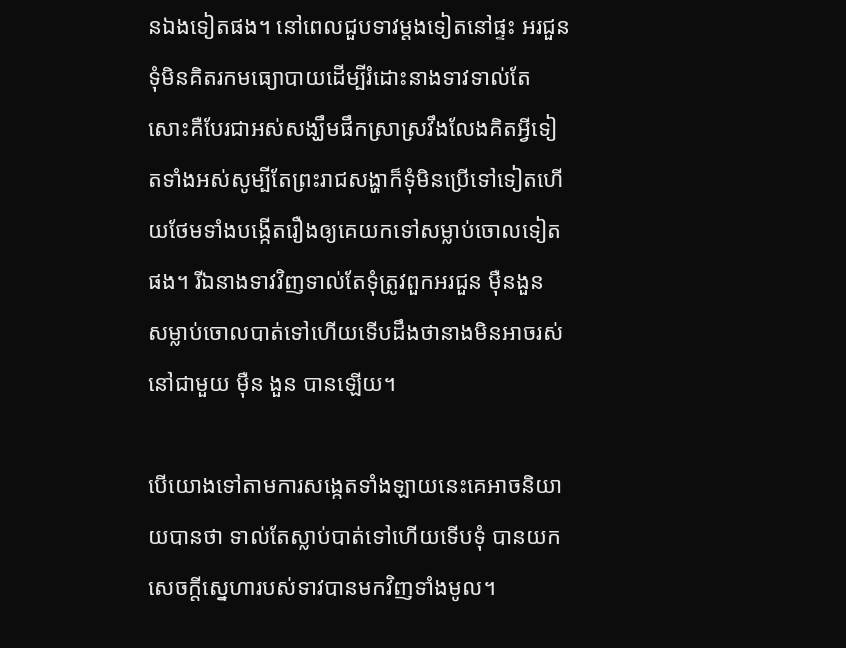នឯងទៀតផង។ នៅពេលជួបទាវម្តងទៀតនៅផ្ទះ អរជួន ទុំមិនគិតរកមធ្យោបាយដើម្បីរំដោះនាងទាវទាល់តែសោះគឺបែរជាអស់សង្ឃឹមផឹកស្រាស្រវឹងលែងគិតអ្វីទៀតទាំងអស់សូម្បីតែព្រះរាជសង្ហាក៏ទុំមិនប្រើទៅទៀតហើយថែមទាំងបង្កើតរឿងឲ្យគេយកទៅសម្លាប់ចោលទៀតផង។ រីឯនាងទាវវិញទាល់តែទុំត្រូវពួកអរជួន ម៉ឺនងួន សម្លាប់ចោលបាត់ទៅហើយទើបដឹងថានាងមិនអាចរស់នៅជាមួយ ម៉ឺន ងួន បានឡើយ។

បើយោងទៅតាមការសង្កេតទាំងឡាយនេះគេអាចនិយាយបានថា ទាល់តែស្លាប់បាត់ទៅហើយទើបទុំ បានយកសេចក្តីស្នេហារបស់ទាវបានមកវិញទាំងមូល។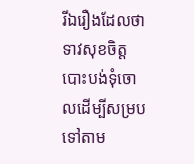រីឯរឿងដែលថាទាវសុខចិត្តបោះបង់ទុំចោលដើម្បីសម្របទៅតាម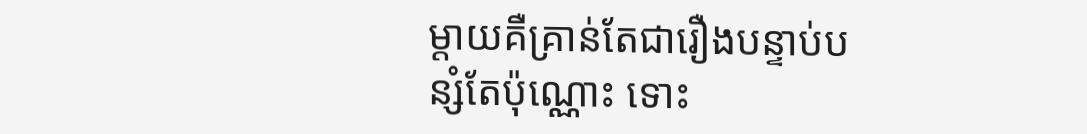ម្តាយគឺគ្រាន់តែជារឿងបន្ទាប់បន្សំតែប៉ុណ្ណោះ ទោះ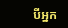បីអ្នក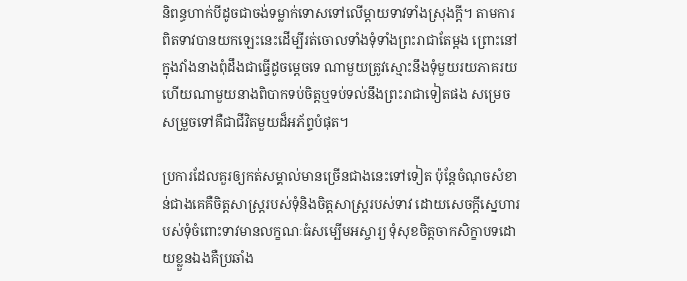និពន្ធហាក់បីដូចជាចង់ទម្លាក់ទោសទៅលើម្តាយទាវទាំងស្រុងក្តី។ តាមការពិតទាវបានយកឡេះនេះដើម្បីរត់ចោលទាំងទុំទាំងព្រះរាជាតែម្តង ព្រោះនៅក្នុងវាំងនាងពុំដឹងជាធ្វើដូចម្តេចទេ ណាមួយត្រូវស្មោះនឹងទុំមួយរយភាគរយ ហើយណាមួយនាងពិបាកទប់ចិត្តឬទប់ទល់នឹងព្រះរាជាទៀតផង សម្រេចសម្រួចទៅគឺជាជីវិតមួយដ៏អភ័ព្ទបំផុត។

ប្រការដែលគួរឲ្យកត់សម្គាល់មានច្រើនជាងនេះទៅទៀត ប៉ុន្តែចំណុចសំខាន់ជាងគេគឺចិត្តសាស្រ្តរបស់ទុំនិងចិត្តសាស្រ្តរបស់ទាវ ដោយសេចក្តីស្នេហារបស់ទុំចំពោះទាវមានលក្ខណៈធំសម្បើមអស្ចារ្យ ទុំសុខចិត្តចាកសិក្ខាបទដោយខ្លួនឯងគឺប្រឆាំង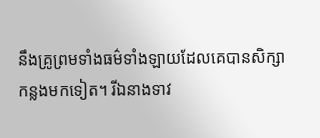នឹងគ្រូព្រមទាំងធម៌ទាំងឡាយដែលគេបានសិក្សាកន្លងមកទៀត។ រីឯនាងទាវ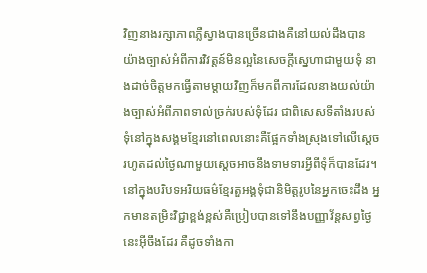វិញនាងរក្សាភាពភ្លឺស្វាងបានច្រើនជាងគឺនៅយល់ដឹងបានយ៉ាងច្បាស់អំពីការវិវត្តន៍មិនល្អនៃសេចក្តីស្នេហាជាមួយទុំ នាងដាច់ចិត្តមកធ្វើតាមម្តាយវិញក៏មកពីការដែលនាងយល់យ៉ាងច្បាស់អំពីភាពទាល់ច្រក់របស់ទុំដែរ ជាពិសេសទីតាំងរបស់ទុំនៅក្នុងសង្គមខ្មែរនៅពេលនោះគឺផ្អែកទាំងស្រុងទៅលើស្តេចរហូតដល់ថ្ងៃណាមួយស្តេចអាចនឹងទាមទារអ្វីពីទុំក៏បានដែរ។ នៅក្នុងបរិបទអរិយធម៌ខ្មែរតួអង្គទុំជានិមិត្តរូបនៃអ្នកចេះដឹង អ្នកមានតម្រិះវិជ្ជាខ្ពង់ខ្ពស់គឺប្រៀបបានទៅនឹងបញ្ញាវ័ន្តសព្វថ្ងៃនេះអ៊ីចឹងដែរ គឺដូចទាំងកា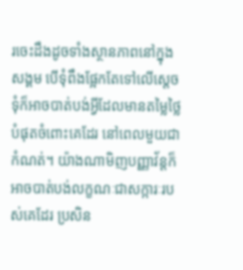រចេះដឹងដូចទាំងស្ថានភាពនៅក្នុងសង្គម បើទុំពឹងផ្អែកតែទៅលើស្តេចទុំក៏អាចបាត់បង់អ្វីដែលមានតម្លៃថ្លៃបំផុតចំពោះគេដែរ នៅពេលមួយជាកំណត់។ យ៉ាងណាមិញបញ្ញាវ័ន្តក៏អាចបាត់បង់លក្ខណៈជាសក្ការៈរបស់គេដែរ ប្រសិន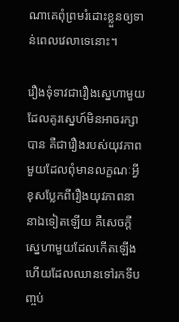ណាគេពុំព្រមរំដោះខ្លួនឲ្យទាន់ពេលវេលាទេនោះ។

រឿងទុំទាវជារឿងស្នេហាមួយដែលគូរស្នេហ៍មិនអាចរក្សាបាន គឺជារឿងរបស់យុវភាពមួយដែលពុំមានលក្ខណៈអ្វីខុសប្លែកពីរឿងយុវភាពនានាឯទៀតឡើយ គឺសេចក្តីស្នេហាមួយដែលកើតឡើងហើយដែលឈានទៅរកទីបញ្ចប់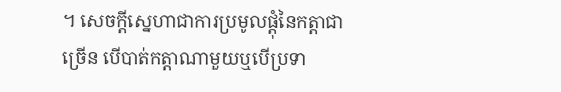។ សេចក្តីស្នេហាជាការប្រមូលផ្តុំនៃកត្តាជាច្រើន បើបាត់កត្តាណាមួយឬបើប្រទា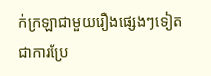ក់ក្រឡាជាមួយរឿងផ្សេងៗទៀត ជាការប្រែ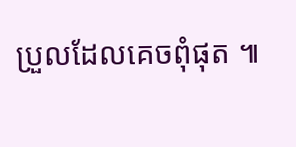ប្រួលដែលគេចពុំផុត ៕